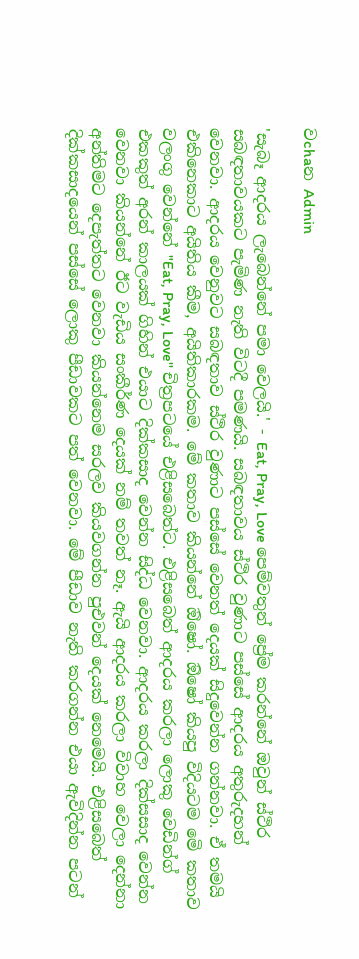වchaන Admin

'සැබෑ ආදරය ලැබෙන්නේ පමා වෙලයි.' - Eat, Pray, Love පෙම්වතුන් ප්‍රේම කරන්නේ ඔවුන් ස්ථිර සබඳතාවයකට පැමිණ නැති විටදී පමණයි. සබඳතාවය ස්ථිර වුණාට පස්සේ ආදරය අතුරුදහන් වෙනවා. ආදරය වෙනුවට සබඳතාව ස්ථිර වුණාට පස්සේ වෙනත් දෙයක් සිදුවෙන්න ගන්නවා. ඒ තමයි එකිනෙකාට අයිතිය කීම, අයිතිකාරකම. මේ කතාව කියන්නේ ඔිෂෝ. ඔිෂෝ කියපු විදියටම මෙි කතාව වලංගු වෙන්නේ "Eat, Pray, Love'' චිත්‍රපටයේ එළිසබෙත්ට. එළිසබෙත් ආදරය කරලා ලොකු වෙඩින්ග් එකකුත් අරන් කාලයක් ගිහින් එයාට දික්කසාද වෙන්න සිද්ධ වෙනවා. ආදරය කරලා දික්සසාද වෙන්න වෙනවා කියන්නේ ඊට වැඩිය සංකීර්ණ දෙයක් නම් තවත් නෑ. ඇයි ආදරය කරලා විවාහ වෙලා දෙන්නා අන්තිමට දෙපැත්තට වෙනවා කියන්නෙම සරලව කියවගන්න පුඑවන් දෙයක් නෙමෙයි. එළිසබෙත් දික්කසාදයෙන් පස්සේ ලොකු පීඩාවකට පත් වෙනවා. මේ පීඩාව නැති කරගන්න එයා ඇවිදින්න පටන්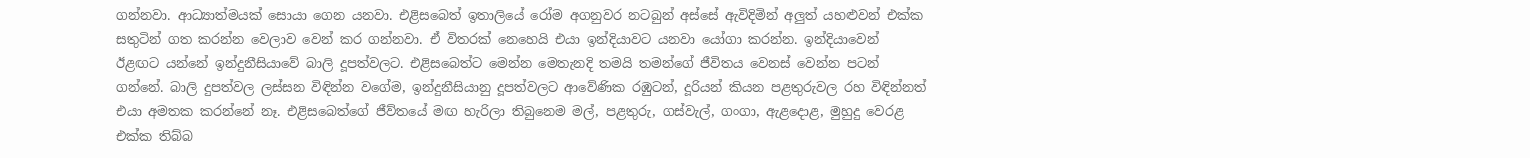ගන්නවා. ආධ්‍යාත්මයක් සොයා ගෙන යනවා. එළිසබෙත් ඉතාලියේ රෝම අගනුවර නටබුන් අස්සේ ඇවිදිමින් අලුත් යහළුවන් එක්ක සතුටින් ගත කරන්න වෙලාව වෙන් කර ගන්නවා. ඒ විතරක් නෙහෙයි එයා ඉන්දියාවට යනවා යෝගා කරන්න. ඉන්දියාවෙන් ඊළඟට යන්නේ ඉන්දුනීසියාවේ බාලි දූපත්වලට. එළිසබෙත්ට මෙන්න මෙතැනදි තමයි තමන්ගේ ජීවිතය වෙනස් වෙන්න පටන් ගන්නේ. බාලි දුපත්වල ලස්සන විඳින්න වගේම, ඉන්දුනීසියානු දූපත්වලට ආවේණික රඹුටන්, දූරියන් කියන පළතුරුවල රහ විඳින්නත් එයා අමතක කරන්නේ නෑ. එළිසබෙත්ගේ ජීව්තයේ මඟ හැරිලා තිබුනෙම මල්, පළතුරු, ගස්වැල්, ගංගා, ඇළදොළ, මුහුදු වෙරළ එක්ක තිබ්බ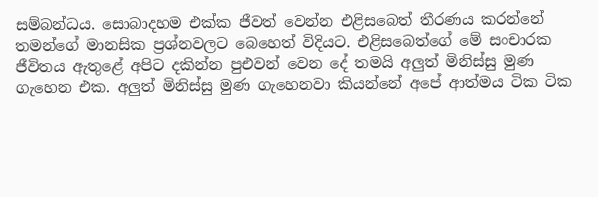සම්බන්ධය. සොබාදහම එක්ක ජීවත් වෙන්න එළිසබෙත් තීරණය කරන්නේ තමන්ගේ මානසික ප්‍රශ්නවලට බෙහෙත් විදියට. එළිසබෙත්ගේ මේ සංචාරක ජීවිතය ඇතුළේ අපිට දකින්න පුඑවන් වෙන දේ තමයි අලුත් මිනිස්සු මුණ ගැහෙන එක. අලුත් මිනිස්සු මුණ ගැහෙනවා කියන්නේ අපේ ආත්මය ටික ටික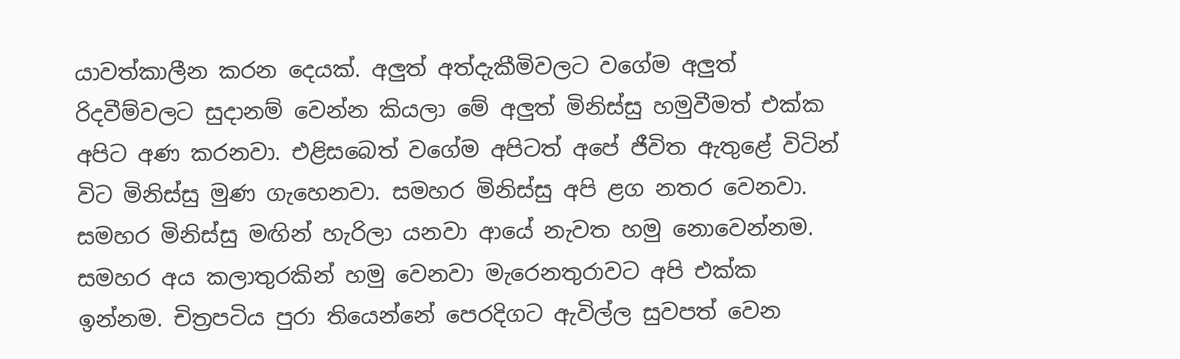යාවත්කාලීන කරන දෙයක්. අලුත් අත්දැකීමිවලට වගේම අලුත් රිදවීම්වලට සුදානම් වෙන්න කියලා මේ අලුත් මිනිස්සු හමුවීමත් එක්ක අපිට අණ කරනවා. එළිසබෙත් වගේම අපිටත් අපේ ජීවිත ඇතුළේ විටින් විට මිනිස්සු මුණ ගැහෙනවා. සමහර මිනිස්සු අපි ළග නතර වෙනවා. සමහර මිනිස්සු මඟින් හැරිලා යනවා ආයේ නැවත හමු නොවෙන්නම. සමහර අය කලාතුරකින් හමු වෙනවා මැරෙනතුරාවට අපි එක්ක ඉන්නම. චිත්‍රපටිය පුරා තියෙන්නේ පෙරදිගට ඇවිල්ල සුවපත් වෙන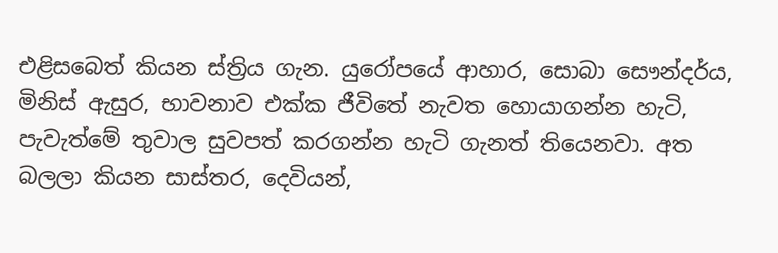එළිසබෙත් කියන ස්ත්‍රිය ගැන. යුරෝපයේ ආහාර, සොබා සෞන්දර්ය, මිනිස් ඇසුර, භාවනාව එක්ක ජීවිතේ නැවත හොයාගන්න හැටි, පැවැත්මේ තුවාල සුවපත් කරගන්න හැටි ගැනත් තියෙනවා. අත බලලා කියන සාස්තර, දෙවියන්,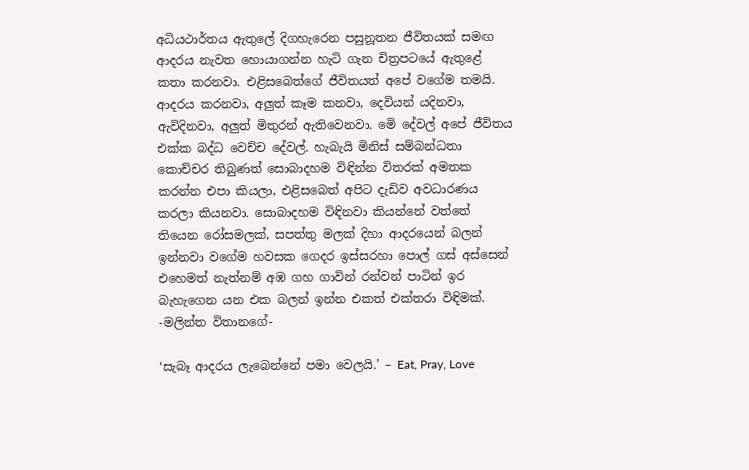අධියථාර්තය ඇතුලේ දිගහැරෙන පසුනූතන ජීවිතයක් සමඟ ආදරය නැවත හොයාගන්න හැටි ගැන චිත්‍රපටයේ ඇතුළේ කතා කරනවා. එළිසබෙත්ගේ ජීවිතයත් අපේ වගේම තමයි. ආදරය කරනවා, අලුත් කෑම කනවා, දෙවියන් යදිනවා, ඇවිදිනවා, අලුත් මිතුරන් ඇතිවෙනවා. මෙි දේවල් අපේ ජීවිතය එක්ක බද්ධ වෙච්ච දේවල්. හැබැයි මිනිස් සම්බන්ධතා කොච්චර තිබුණත් සොබාදහම විඳින්න විතරක් අමතක කරන්න එපා කියලා, එළිසබෙත් අපිට දැඩිව අවධාරණය කරලා කියනවා. සොබාදහම විඳිනවා කියන්නේ වත්තේ තියෙන රෝසමලක්, සපත්තු මලක් දිහා ආදරයෙන් බලන් ඉන්නවා වගේම හවසක ගෙදර ඉස්සරහා පොල් ගස් අස්සෙන් එහෙමත් නැත්නම් අඹ ගහ ගාවින් රන්වන් පාටින් ඉර බැහැගෙන යන එක බලන් ඉන්න එකත් එක්තරා විඳිමක්. -මලින්ත විතානගේ-

‘සැබෑ ආදරය ලැබෙන්නේ පමා වෙලයි.’ – Eat, Pray, Love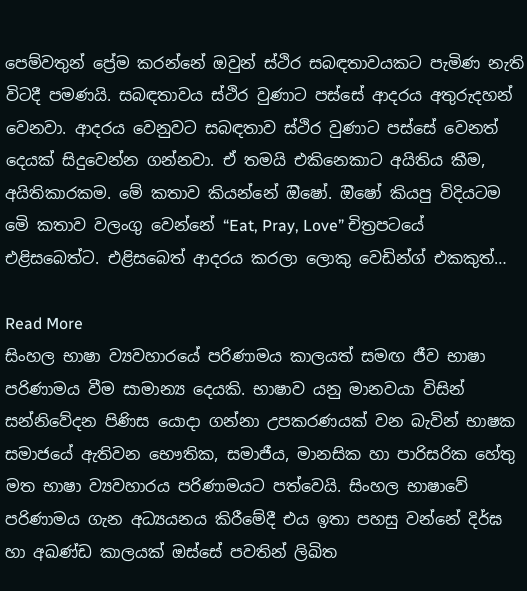පෙම්වතුන් ප්‍රේම කරන්නේ ඔවුන් ස්ථිර සබඳතාවයකට පැමිණ නැති විටදී පමණයි. සබඳතාවය ස්ථිර වුණාට පස්සේ ආදරය අතුරුදහන් වෙනවා. ආදරය වෙනුවට සබඳතාව ස්ථිර වුණාට පස්සේ වෙනත් දෙයක් සිදුවෙන්න ගන්නවා. ඒ තමයි එකිනෙකාට අයිතිය කීම, අයිතිකාරකම. මේ කතාව කියන්නේ ඔිෂෝ. ඔිෂෝ කියපු විදියටම මෙි කතාව වලංගු වෙන්නේ “Eat, Pray, Love” චිත්‍රපටයේ එළිසබෙත්ට. එළිසබෙත් ආදරය කරලා ලොකු වෙඩින්ග් එකකුත්…

Read More
සිංහල භාෂා ව්‍යවහාරයේ පරිණාමය කාලයත් සමඟ ජීව භාෂා පරිණාමය වීම සාමාන්‍ය දෙයකි. භාෂාව යනු මානවයා විසින් සන්නිවේදන පිණිස යොදා ගන්නා උපකරණයක් වන බැවින් භාෂක සමාජයේ ඇතිවන භෞතික, සමාජීය, මානසික හා පාරිසරික හේතු මත භාෂා ව්‍යවහාරය පරිණාමයට පත්වෙයි. සිංහල භාෂාවේ පරිණාමය ගැන අධ්‍යයනය කිරීමේදී එය ඉතා පහසු වන්නේ දිර්ඝ හා අඛණ්ඩ කාලයක් ඔස්සේ පවතින් ලිඛිත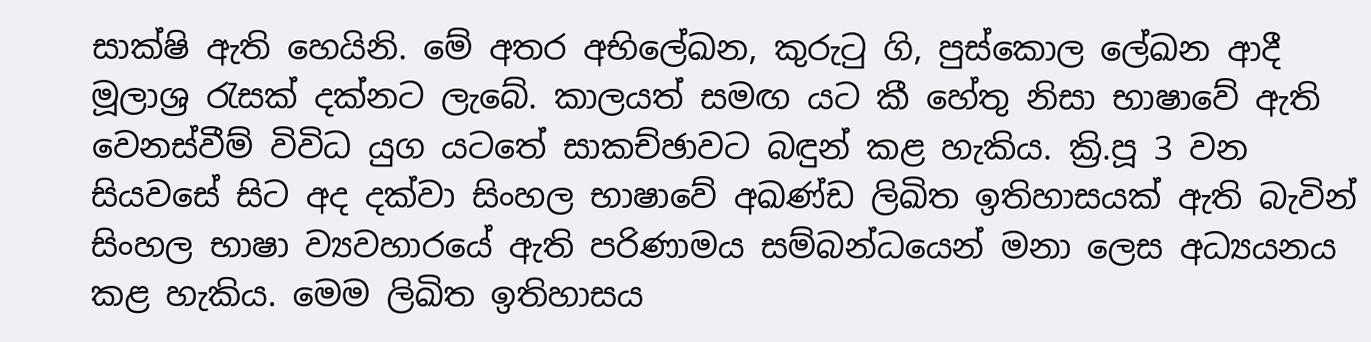සාක්ෂි ඇති හෙයිනි. මේ අතර අභිලේඛන, කුරුටු ගි, පුස්කොල ලේඛන ආදී මූලාශ්‍ර රැසක් දක්නට ලැබේ. කාලයත් සමඟ යට කී හේතු නිසා භාෂාවේ ඇති වෙනස්වීම් විවිධ යුග යටතේ සාකච්ඡාවට බඳුන් කළ හැකිය. ක්‍රි.පූ 3 වන සියවසේ සිට අද දක්වා සිංහල භාෂාවේ අඛණ්ඩ ලිඛිත ඉතිහාසයක් ඇති බැවින් සිංහල භාෂා ව්‍යවහාරයේ ඇති පරිණාමය සම්බන්ධයෙන් මනා ලෙස අධ්‍යයනය කළ හැකිය. මෙම ලිඛිත ඉතිහාසය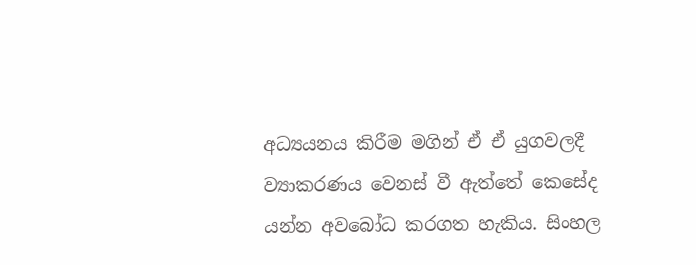අධ්‍යයනය කිරීම මගින් ඒ ඒ යුගවලදී ව්‍යාකරණය වෙනස් වී ඇත්තේ කෙසේද යන්න අවබෝධ කරගත හැකිය. සිංහල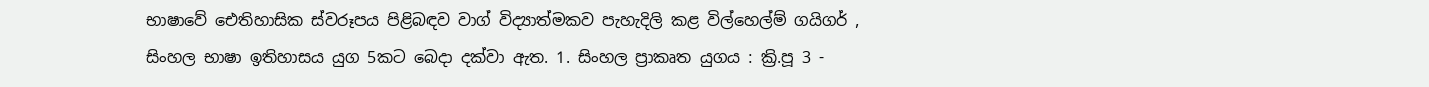භාෂාවේ ඓතිහාසික ස්වරූපය පිළිබඳව වාග් විද්‍යාත්මකව පැහැදිලි කළ විල්හෙල්ම් ගයිගර් , සිංහල භාෂා ඉතිහාසය යුග 5කට බෙදා දක්වා ඇත. 1. සිංහල ප්‍රාකෘත යුගය : ක්‍රි.පූ 3 -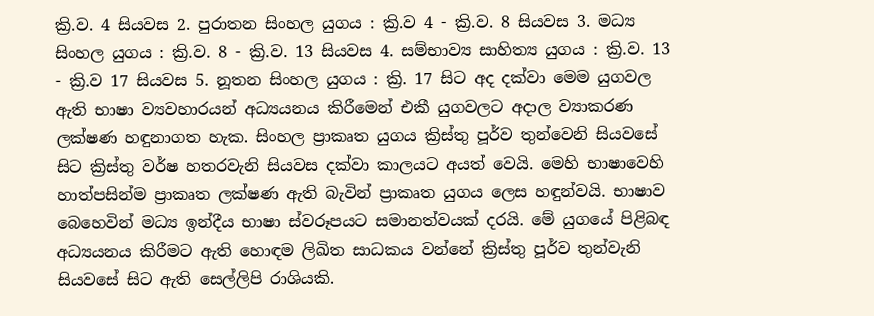ක්‍රි.ව. 4 සියවස 2. පුරාතන සිංහල යුගය : ක්‍රි.ව 4 - ක්‍රි.ව. 8 සියවස 3. මධ්‍ය සිංහල යුගය : ක්‍රි.ව. 8 - ක්‍රි.ව. 13 සියවස 4. සම්භාව්‍ය සාහිත්‍ය යුගය : ක්‍රි.ව. 13 - ක්‍රි.ව 17 සියවස 5. නූතන සිංහල යුගය : ක්‍රි. 17 සිට අද දක්වා මෙම යුගවල ඇති භාෂා ව්‍යවහාරයන් අධ්‍යයනය කිරීමෙන් එකී යුගවලට අදාල ව්‍යාකරණ ලක්ෂණ හඳුනාගත හැක. සිංහල ප්‍රාකෘත යුගය ක්‍රිස්තු පූර්ව තුන්වෙනි සියවසේ සිට ක්‍රිස්තු වර්ෂ හතරවැනි සියවස දක්වා කාලයට අයත් වෙයි. මෙහි භාෂාවෙහි හාත්පසින්ම ප්‍රාකෘත ලක්ෂණ ඇති බැවින් ප්‍රාකෘත යුගය ලෙස හඳුන්වයි. භාෂාව බෙහෙවින් මධ්‍ය ඉන්දීය භාෂා ස්වරූපයට සමානත්වයක් දරයි. මේ යුගයේ පිළිබඳ අධ්‍යයනය කිරීමට ඇති හොඳම ලිඛිත සාධකය වන්නේ ක්‍රිස්තු පූර්ව තුන්වැනි සියවසේ සිට ඇති සෙල්ලිපි රාශියකි.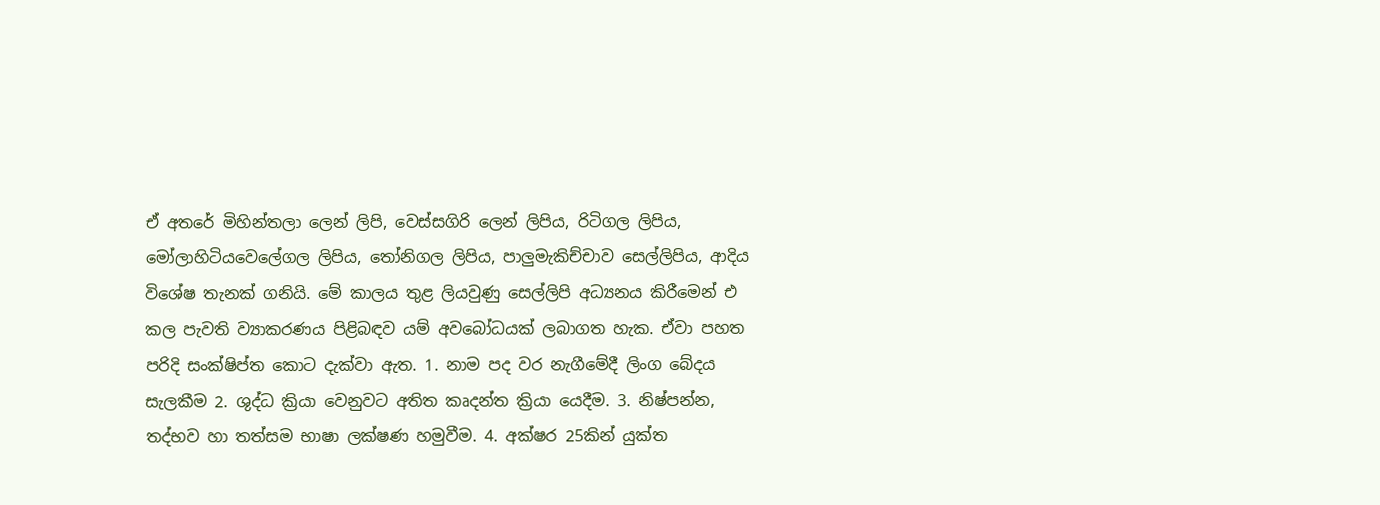ඒ අතරේ මිහින්තලා ලෙන් ලිපි, වෙස්සගිරි ලෙන් ලිපිය, රිටිගල ලිපිය, මෝලාහිටියවෙලේගල ලිපිය, තෝනිගල ලිපිය, පාලුමැකිච්චාව සෙල්ලිපිය, ආදිය විශේෂ තැනක් ගනියි. මේ කාලය තුළ ලියවුණු සෙල්ලිපි අධ්‍යනය කිරීමෙන් එ කල පැවති ව්‍යාකරණය පිළිබඳව යම් අවබෝධයක් ලබාගත හැක. ඒවා පහත පරිදි සංක්ෂිප්ත කොට දැක්වා ඇත. 1. නාම පද වර නැගීමේදී ලිංග බේදය සැලකීම 2. ශුද්ධ ක්‍රියා වෙනුවට අතිත කෘදන්ත ක්‍රියා යෙදීම. 3. නිෂ්පන්න, තද්භව හා තත්සම භාෂා ලක්ෂණ හමුවීම. 4. අක්ෂර 25කින් යුක්ත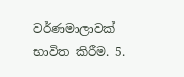වර්ණමාලාවක් භාවිත කිරීම. 5.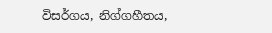විසර්ගය, නිග්ගහීතය,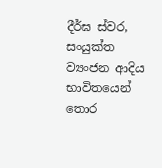දීර්ඝ ස්වර, සංයුක්ත ව්‍යංජන ආදිය භාවිතයෙන් තොර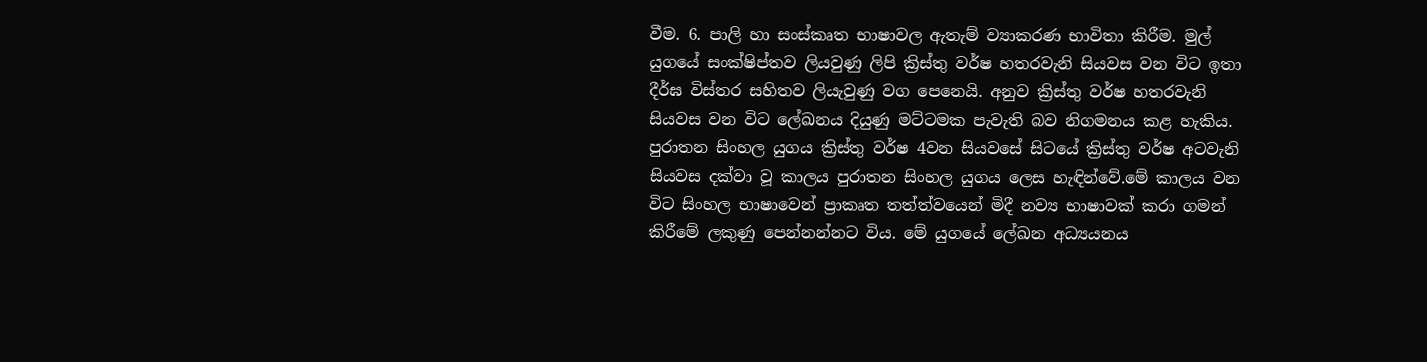වීම. 6. පාලි හා සංස්කෘත භාෂාවල ඇතැම් ව්‍යාකරණ භාවිතා කිරීම. මුල් යුගයේ සංක්ෂිප්තව ලියවුණු ලිපි ක්‍රිස්තු වර්ෂ හතරවැනි සියවස වන විට ඉතා දීර්ඝ විස්තර සහිතව ලියැවුණු වග පෙනෙයි. අනුව ක්‍රිස්තු වර්ෂ හතරවැනි සියවස වන විට ලේඛනය දියුණු මට්ටමක පැවැති බව නිගමනය කළ හැකිය. පුරාතන සිංහල යුගය ක්‍රිස්තු වර්ෂ 4වන සියවසේ සිටයේ ක්‍රිස්තු වර්ෂ අටවැනි සියවස දක්වා වූ කාලය පුරාතන සිංහල යුගය ලෙස හැඳින්වේ.මේ කාලය වන විට සිංහල භාෂාවෙන් ප්‍රාකෘත තත්ත්වයෙන් මිදී නව්‍ය භාෂාවක් කරා ගමන් කිරීමේ ලකුණු පෙන්නන්නට විය. මේ යුගයේ ලේඛන අධ්‍යයනය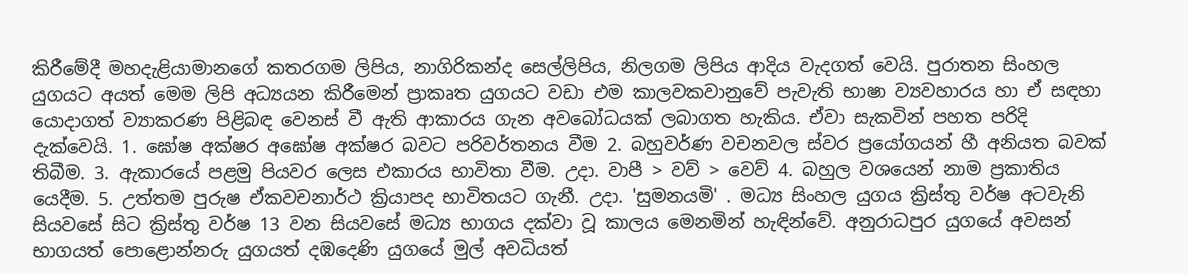කිරීමේදී මහදැළියාමානගේ කතරගම ලිපිය, නාගිරිකන්ද සෙල්ලිපිය, නිලගම ලිපිය ආදිය වැදගත් වෙයි. පුරාතන සිංහල යුගයට අයත් මෙම ලිපි අධ්‍යයන කිරීමෙන් ප්‍රාකෘත යුගයට වඩා එම කාලවකවානුවේ පැවැති භාෂා ව්‍යවහාරය හා ඒ සඳහා යොදාගත් ව්‍යාකරණ පිළිබඳ වෙනස් වී ඇති ආකාරය ගැන අවබෝධයක් ලබාගත හැකිය. ඒවා සැකවින් පහත පරිදි දැක්වෙයි. 1. ඝෝෂ අක්ෂර අඝෝෂ අක්ෂර බවට පරිවර්තනය වීම 2. බහුවර්ණ වචනවල ස්වර ප්‍රයෝගයන් හී අනියත බවක් තිබීම. 3. ඇකාරයේ පළමු පියවර ලෙස එකාරය භාවිතා වීම. උදා. වාපී > වව් > වෙව් 4. බහුල වශයෙන් නාම ප්‍රකාතිය යෙදීම. 5. උත්තම පුරුෂ ඒකවචනාර්ථ ක්‍රියාපද භාවිතයට ගැනී. උදා. 'සුමනයමි' . මධ්‍ය සිංහල යුගය ක්‍රිස්තු වර්ෂ අටවැනි සියවසේ සිට ක්‍රිස්තු වර්ෂ 13 වන සියවසේ මධ්‍ය භාගය දක්වා වූ කාලය මෙනමින් හැඳින්වේ. අනුරාධපුර යුගයේ අවසන් භාගයත් පොළොන්නරු යුගයත් දඹදෙණි යුගයේ මුල් අවධියත්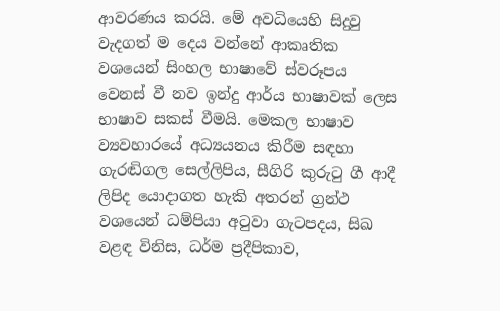ආවරණය කරයි. මේ අවධියෙහි සිදුවු වැදගත් ම දෙය වන්නේ ආකෘතික වශයෙන් සිංහල භාෂාවේ ස්වරූපය වෙනස් වී නව ඉන්දු ආර්ය භාෂාවක් ලෙස භාෂාව සකස් වීමයි. මෙකල භාෂාව ව්‍යවහාරයේ අධ්‍යයනය කිරීම සඳහා ගැරඬිගල සෙල්ලිපිය, සීගිරි කුරුටු ගී ආදී ලිපිද යොදාගත හැකි අතරන් ග්‍රන්ථ වශයෙන් ධම්පියා අටුවා ගැටපදය, සිඛ වළඳ විනිස, ධර්ම ප්‍රදීපිකාව,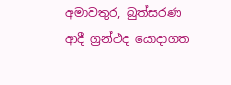අමාවතුර, බුත්සරණ ආදී ග්‍රන්ථද යොදාගත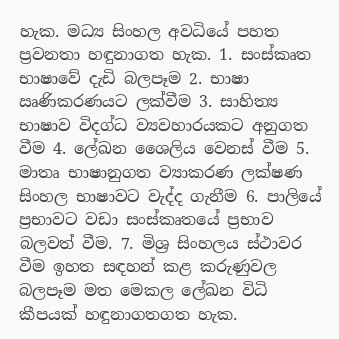හැක. මධ්‍ය සිංහල අවධියේ පහත ප්‍රවනතා හඳුනාගත හැක. 1. සංස්කෘත භාෂාවේ දැඩි බලපෑම 2. භාෂා ඍණිකරණයට ලක්වීම 3. සාහිත්‍ය භාෂාව විදග්ධ ව්‍යවහාරයකට අනුගත වීම 4. ලේඛන ශෛලිය වෙනස් වීම 5. මාතෘ භාෂානුගත ව්‍යාකරණ ලක්ෂණ සිංහල භාෂාවට වැද්ද ගැනීම 6. පාලියේ ප්‍රභාවට වඩා සංස්කෘතයේ ප්‍රභාව බලවත් වීම. 7. මිශ්‍ර සිංහලය ස්ථාවර වීම ඉහත සඳහන් කළ කරුණුවල බලපෑම මත මෙකල ලේඛන විධි කීපයක් හඳුනාගතගත හැක.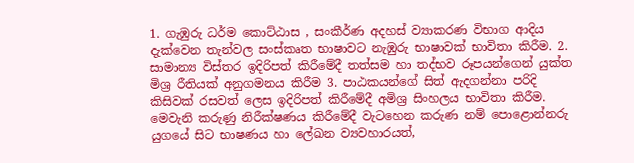1. ගැඹුරු ධර්ම කොට්ඨාස , සංකීර්ණ අදහස් ව්‍යාකරණ විභාග ආදිය දැක්වෙන තැන්වල සංස්කෘත භාෂාවට නැඹුරු භාෂාවක් භාවිතා කිරීම. 2. සාමාන්‍ය විස්තර ඉදිරිපත් කිරීමේදී තත්සම හා තද්භව රූපයන්ගෙන් යුක්ත මිශ්‍ර රීතියක් අනුගමනය කිරීම 3. පාඨකයන්ගේ සිත් ඇදගන්නා පරිදි කිසිවක් රසවත් ලෙස ඉදිරිපත් කිරීමේදී අමිශ්‍ර සිංහලය භාවිතා කිරීම. මෙවැනි කරුණු නිරීක්ෂණය කිරීමේදී වැටහෙන කරුණ නම් පොළොන්නරු යුගයේ සිට භාෂණය හා ලේඛන ව්‍යවහාරයත්,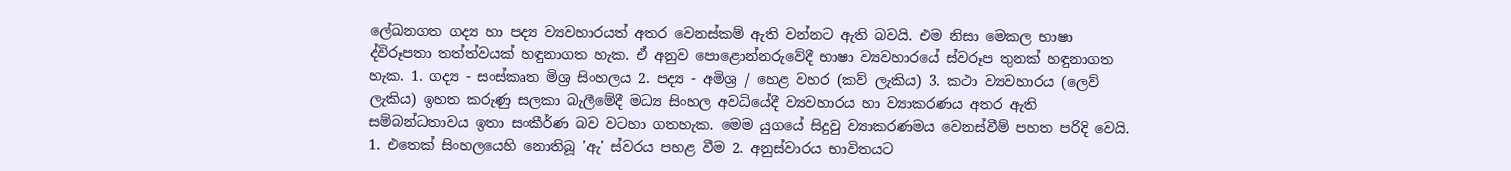ලේඛනගත ගද්‍ය හා පද්‍ය ව්‍යවහාරයත්‍ අතර වෙනස්කම් ඇති වන්නට ඇති බවයි. එම නිසා මෙකල භාෂා ද්විරූපතා තත්‍ත්වයක් හඳුනාගත හැක. ඒ අනුව පොළොන්නරුවේදී භාෂා ව්‍යවහාරයේ ස්වරූප තුනක් හඳුනාගත හැක. 1. ගද්‍ය - සංස්‍කෘත මිශ්‍ර සිංහලය 2. පද්‍ය - අමිශ්‍ර / හෙළ වහර (කව් ලැකිය) 3. කථා ව්‍යවහාරය (ලෙව් ලැකිය) ඉහත කරුණු සලකා බැලීමේදී මධ්‍ය සිංහල අවධියේදී ව්‍යවහාරය හා ව්‍යාකරණය අතර ඇති සම්බන්ධතාවය ඉතා සංකීර්ණ බව වටහා ගතහැක. මෙම යුගයේ සිදුවු ව්‍යාකරණමය වෙනස්වීම් පහත පරිදි වෙයි. 1. එතෙක් සිංහලයෙහි නොතිබූ 'ඇ' ස්වරය පහළ වීම 2. අනුස්වාරය භාවිතයට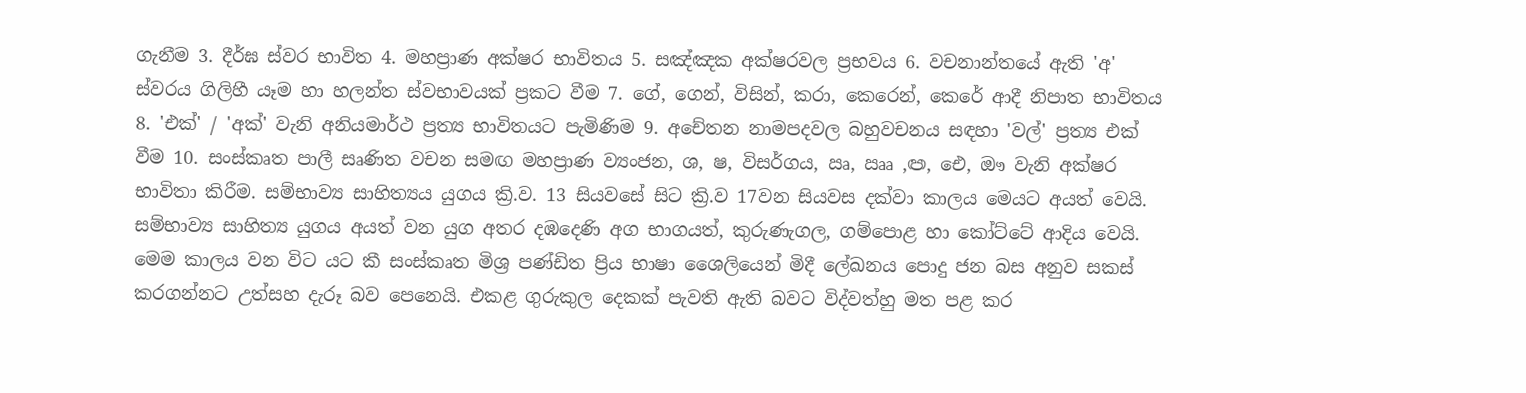ගැනීම 3. දීර්ඝ ස්වර භාවිත 4. මහප්‍රාණ අක්ෂර භාවිතය 5. සඤ්ඤක අක්ෂරවල ප්‍රභවය 6. වචනාන්තයේ ඇති 'අ' ස්වරය ගිලිහී යෑම හා හලන්ත ස්වභාවයක් ප්‍රකට වීම 7. ගේ, ගෙන්, විසින්, කරා, කෙරෙන්, කෙරේ ආදී නිපාත භාවිතය 8. 'එක්‍' / 'අක්' වැනි අනියමාර්ථ ප්‍රත්‍ය භාවිතයට පැමිණිම 9. අචේතන නාමපදවල බහුවචනය සඳහා 'වල්' ප්‍රත්‍ය එක් වීම 10. සංස්කෘත පාලී සෘණිත වචන සමඟ මහප්‍රාණ ව්‍යංජන, ශ, ෂ, විසර්ගය, ඍ, ඎ ,ඏ, ඓ, ඖ වැනි අක්ෂර භාවිතා කිරීම. සම්භාව්‍ය සාහිත්‍යය යුගය ක්‍රි.ව. 13 සියවසේ සිට ක්‍රි.ව 17වන සියවස දක්වා කාලය මෙයට අයත් වෙයි. සම්භාව්‍ය සාහිත්‍ය යුගය අයත් වන යුග අතර දඹදෙණි අග භාගයත්, කුරුණැගල, ගම්පොළ හා කෝට්ටේ ආදිය වෙයි. මෙම කාලය වන විට යට කී සංස්කෘත මිශ්‍ර පණ්ඩිත ප්‍රිය භාෂා ශෛලියෙන් මිදී ලේඛනය පොදු ජන බස අනුව සකස් කරගන්නට උත්සහ දැරූ බව පෙනෙයි. එකළ ගුරුකුල දෙකක් පැවති ඇති බවට විද්වත්හු මත පළ කර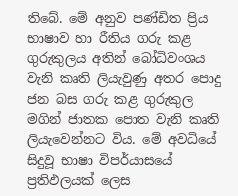තිබේ. මේ අනුව පණ්ඩිත ප්‍රිය භාෂාව හා රීතිය ගරු කළ ගුරුකුලය අතින් බෝධිවංශය වැනි කෘති ලියැවුණු අතර පොදු ජන බස ගරු කළ ගුරුකුල මගින් ජාතක පොත වැනි කෘති ලියැවෙන්නට විය. මේ අවධියේ සිදුවූ භාෂා විපර්යාසයේ ප්‍රතිඵලයක් ලෙස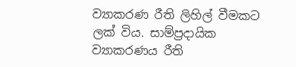ව්‍යාකරණ රීති ලිහිල් වීමකට ලක් විය. සාම්ප්‍රදායික ව්‍යාකරණය රීති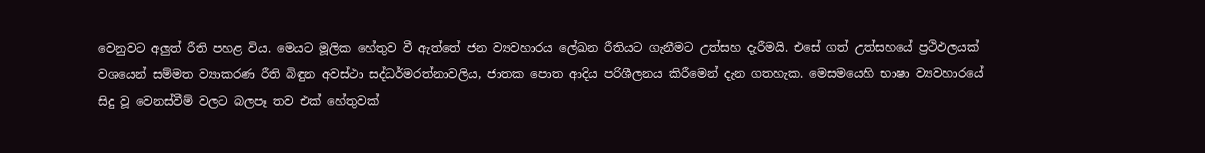වෙනුවට අලුත් රීති පහළ විය. මෙයට මූලික හේතුව වී ඇත්තේ ජන ව්‍යවහාරය ලේඛන රීතියට ගැනීමට උත්සහ දැරීමයි. එසේ ගත් උත්සහයේ ප්‍රථිඵලයක් වශයෙන් සම්මත ව්‍යාකරණ රීති බිඳුන අවස්ථා සද්ධර්මරත්නාවලිය, ජාතක පොත ආදිය පරිශීලනය කිරීමෙන් දැන ගතහැක. මෙසමයෙහි භාෂා ව්‍යවහාරයේ සිදු වූ වෙනස්වීම් වලට බලපෑ තව එක් හේතුවක්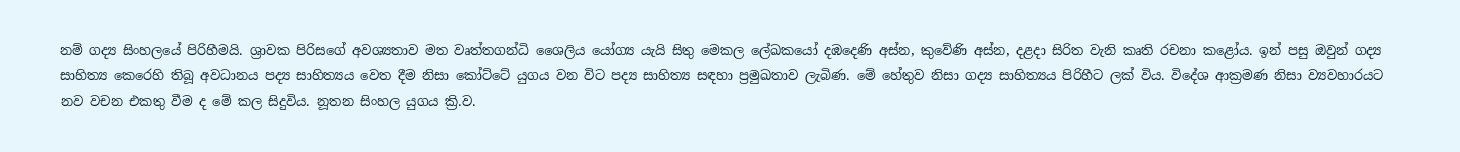නම් ගද්‍ය සිංහලයේ පිරිහීමයි. ශ්‍රාවක පිරිසගේ අවශ්‍යතාව මත වෘත්තගන්ධි ශෛලිය යෝග්‍ය යැයි සිතු මෙකල ලේඛකයෝ දඹදෙණි අස්න, කුවේණි අස්න, දළදා සිරිත වැනි කෘති රචනා කළෝය. ඉන් පසු ඔවුන් ගද්‍ය සාහිත්‍ය කෙරෙහි තිබූ අවධානය පද්‍ය සාහිත්‍යය වෙත දීම නිසා කෝට්ටේ යුගය වන විට පද්‍ය සාහිත්‍ය සඳහා ප්‍රමුඛතාව ලැබිණ. මේ හේතුව නිසා ගද්‍ය සාහිත්‍යය පිරිහීට ලක් විය. විදේශ ආක්‍රමණ නිසා ව්‍යවහාරයට නව වචන එකතු වීම ද මේ කල සිදුවිය. නූතන සිංහල යුගය ක්‍රි.ව.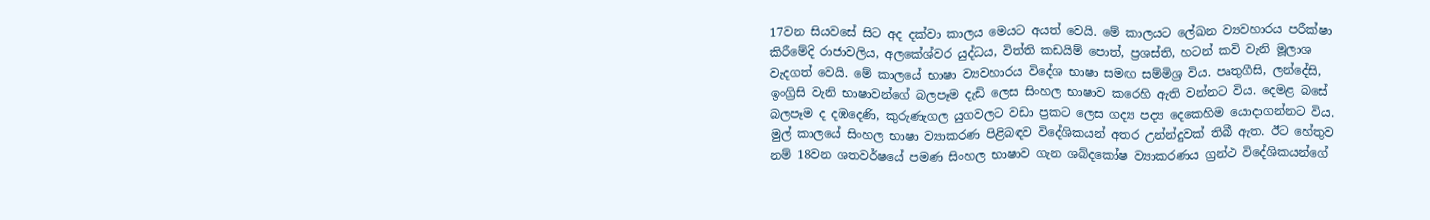17වන සියවසේ සිට අද දක්වා කාලය මෙයට අයත් වෙයි. මේ කාලයට ලේඛන ව්‍යවහාරය පරීක්ෂා කිරීමේදි රාජාවලිය, අලකේශ්වර යුද්ධය, විත්ති කඩයිම් පොත්, ප්‍රශස්ති, හටන් කවි වැනි මූලාශ වැදගත් වෙයි. මේ කාලයේ භාෂා ව්‍යවහාරය විදේශ භාෂා සමඟ සම්මිශ්‍ර විය. පෘතුගීසි, ලන්දේසි, ඉංග්‍රිසි වැනි භාෂාවන්ගේ බලපෑම දැඩි ලෙස සිංහල භාෂාව කරෙහි ඇති වන්නට විය. දෙමළ බසේ බලපෑම ද දඹදෙණි, කුරුණැගල යුගවලට වඩා ප්‍රකට ලෙස ගද්‍ය පද්‍ය දෙකෙහිම යොදාගන්නට විය. මුල් කාලයේ සිංහල භාෂා ව්‍යාකරණ පිළිබඳව විදේශිකයන් අතර උන්න්දුවක් තිබී ඇත. ඊට හේතුව නම් 18වන ශතවර්ෂයේ පමණ සිංහල භාෂාව ගැන ශබ්දකෝෂ ව්‍යාකරණය ග්‍රන්ථ විදේශිකයන්ගේ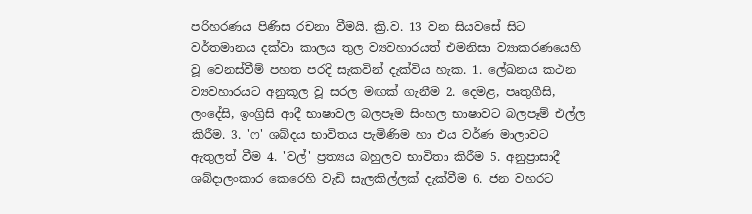පරිහරණය පිණිස රචනා වීමයි. ක්‍රි.ව. 13 වන සියවසේ සිට වර්තමානය දක්වා කාලය තුල ව්‍යවහාරයත් එමනිසා ව්‍යාකරණයෙහි වූ වෙනස්වීම් පහත පරදි සැකවින් දැක්විය හැක. 1. ලේඛනය කථන ව්‍යවහාරයට අනුකූල වූ සරල මඟක් ගැනීම 2. දෙමළ, පෘතුගීසි, ලංදේසි, ඉංග්‍රිසි ආදී භාෂාවල බලපෑම සිංහල භාෂාවට බලපෑම් එල්ල කිරීම. 3. 'ෆ' ශබ්දය භාවිතය පැමිණිම හා එය වර්ණ මාලාවට ඇතුලත් වීම 4. 'වල්' ප්‍රත්‍යය බහුලව භාවිතා කිරීම 5. අනුප්‍රාසාදී ශබ්දාලංකාර කෙරෙහි වැඩි සැලකිල්ලක් දැක්වීම 6. ජන වහරට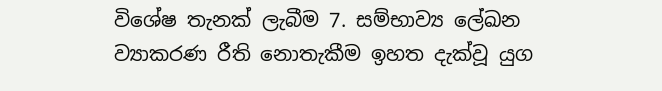විශේෂ තැනක් ලැබීම 7. සම්භාව්‍ය ලේඛන ව්‍යාකරණ රීති නොතැකීම ඉහත දැක්වූ යුග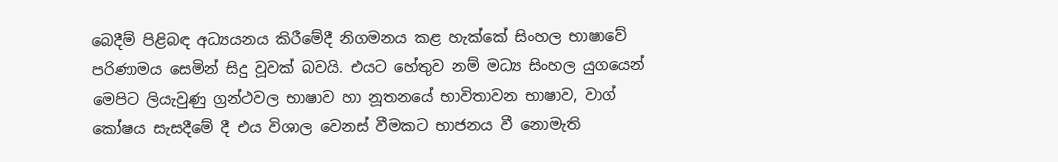බෙදීම් පිළිබඳ අධ්‍යයනය කිරීමේදී නිගමනය කළ හැක්කේ සිංහල භාෂාවේ පරිණාමය සෙමින් සිදු වූවක් බවයි. එයට හේතුව නම් මධ්‍ය සිංහල යුගයෙන් මෙපිට ලියැවුණු ග්‍රන්ථවල භාෂාව හා නූතනයේ භාවිතාවන භාෂාව, වාග් කෝෂය සැසදීමේ දී එය විශාල වෙනස්‍ වීමකට භාජනය වී නොමැති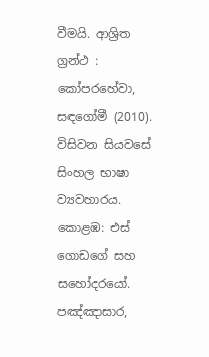වීමයි. ආශ්‍රිත ග්‍රන්ථ : කෝපරහේවා, සඳගෝමී (2010). විසිවන සියවසේ සිංහල භාෂා ව්‍යවහාරය. කොළඹ: එස් ගොඩගේ සහ සහෝදරයෝ. පඤ්ඤාසාර,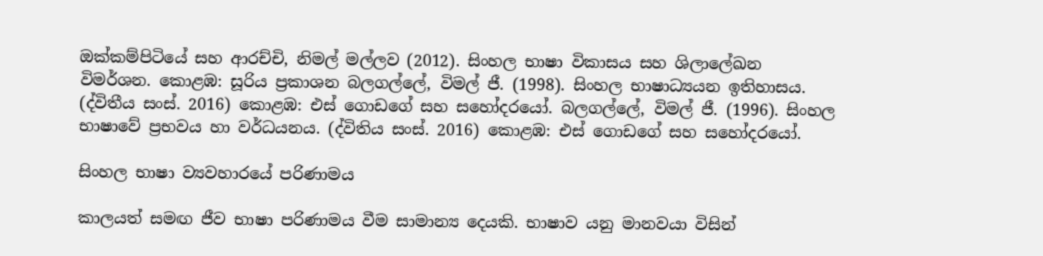ඔක්කම්පිටියේ සහ ආරච්චි, නිමල් මල්ලව (2012). සිංහල භාෂා විකාසය සහ ශිලාලේඛන විමර්ශන. කොළඹ: සූරිය ප්‍රකාශන බලගල්ලේ, විමල් ජී. (1998). සිංහල භාෂාධ්‍යයන ඉතිහාසය. (ද්විතීය සංස්. 2016) කොළඹ: එස් ගොඩගේ සහ සහෝදරයෝ. බලගල්ලේ, විමල් ජී. (1996). සිංහල භාෂාවේ ප්‍රභවය හා වර්ධයනය. (ද්විතිය සංස්. 2016) කොළඹ: එස් ගොඩගේ සහ සහෝදරයෝ.

සිංහල භාෂා ව්‍යවහාරයේ පරිණාමය

කාලයත් සමඟ ජීව භාෂා පරිණාමය වීම සාමාන්‍ය දෙයකි. භාෂාව යනු මානවයා විසින්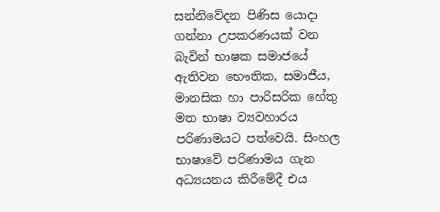සන්නිවේදන පිණිස යොදා ගන්නා උපකරණයක් වන බැවින් භාෂක සමාජයේ ඇතිවන භෞතික, සමාජීය, මානසික හා පාරිසරික හේතු මත භාෂා ව්‍යවහාරය පරිණාමයට පත්වෙයි. සිංහල භාෂාවේ පරිණාමය ගැන අධ්‍යයනය කිරීමේදී එය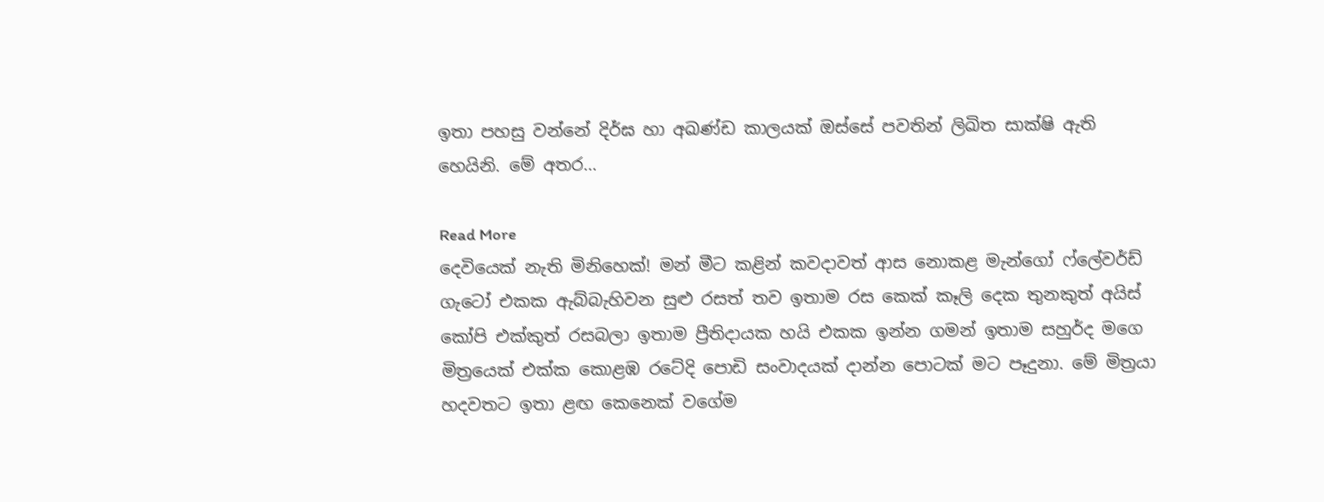ඉතා පහසු වන්නේ දිර්ඝ හා අඛණ්ඩ කාලයක් ඔස්සේ පවතින් ලිඛිත සාක්ෂි ඇති හෙයිනි. මේ අතර…

Read More
දෙවියෙක් නැති මිනිහෙක්! මන් මීට කළින් කවදාවත් ආස නොකළ මැන්ගෝ ෆ්ලේවර්ඩ් ගැටෝ එකක ඇබ්බැහිවන සුළු රසත් තව ඉතාම රස කෙක් කෑලි දෙක තුනකුත් අයිස් කෝපි එක්කුත් රසබලා ඉතාම ප්‍රීතිදායක හයි එකක ඉන්න ගමන් ඉතාම සහුර්ද මගෙ මිත්‍රයෙක් එක්ක කොළඹ රටේදි පොඩි සංවාදයක් දාන්න පොටක් මට පෑදුනා. මේ මිත්‍රයා හදවතට ඉතා ළඟ කෙනෙක් වගේම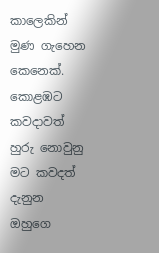කාලෙකින් මුණ ගැහෙන කෙනෙක්. කොළඹට කවදාවත් හුරු නොවුනු මට කවදත් දැනුන ඔහුගෙ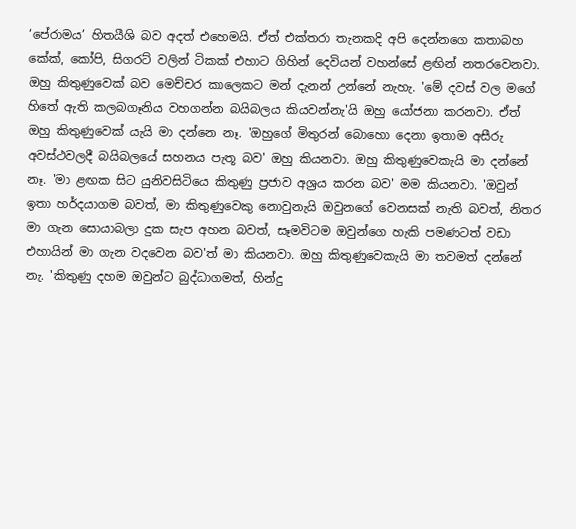‘පේරාමය’ හිතයීශි බව අදත් එහෙමයි. ඒත් එක්තරා තැනකදි අපි දෙන්නගෙ කතාබහ කේක්, කෝපි, සිගරට් වලින් ටිකක් එහාට ගිහින් දෙවියන් වහන්සේ ළඟින් නතරවෙනවා. ඔහු කිතුණුවෙක් බව මෙච්චර කාලෙකට මන් දැනන් උන්නේ නැහැ. 'මේ දවස් වල මගේ හිතේ ඇති කලබගෑනිය වහගන්න බයිබලය කියවන්නැ'යි ඔහු යෝජනා කරනවා. ඒත් ඔහු කිතුණුවෙක් යැයි මා දන්නෙ නෑ. 'ඔහුගේ මිතුරන් බොහො දෙනා ඉතාම අසීරු අවස්ථවලදී බයිබලයේ සහනය පැතූ බව' ඔහු කියනවා. ඔහු කිතුණුවෙකැයි මා දන්නේ නෑ. 'මා ළඟක සිට යුනිවසිටියෙ කිතුණු ප්‍රජාව අශ්‍රය කරන බව' මම කියනවා. 'ඔවුන් ඉතා හර්දයාගම බවත්, මා කිතුණුවෙකු නොවුනැයි ඔවුනගේ වෙනසක් නැති බවත්, නිතර මා ගැන සොයාබලා දුක සැප අහන බවත්, සෑමවිටම ඔවුන්ගෙ හැකි පමණටත් වඩා එහායින් මා ගැන වදවෙන බව'ත් මා කියනවා. ඔහු කිතුණුවෙකැයි මා තවමත් දන්නේ නැ. 'කිතුණු දහම ඔවුන්ට බුද්ධාගමත්, හින්දු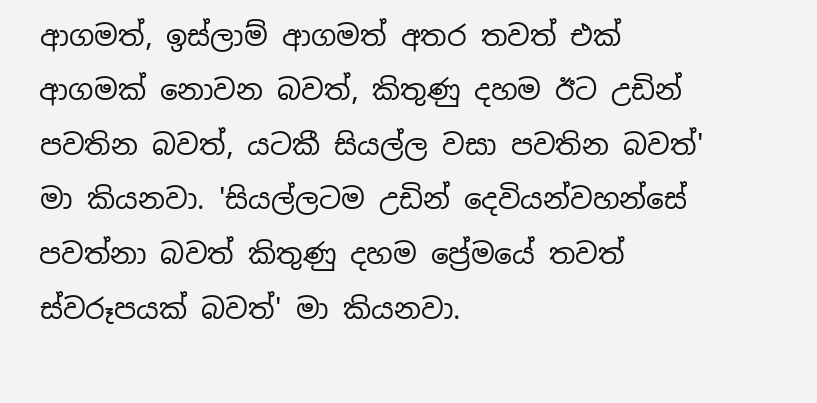ආගමත්, ඉස්ලාම් ආගමත් අතර තවත් එක් ආගමක් නොවන බවත්, කිතුණු දහම ඊට උඩින් පවතින බවත්, යටකී සියල්ල වසා පවතින බවත්' මා කියනවා. 'සියල්ලටම උඩින් දෙවියන්වහන්සේ පවත්නා බවත් කිතුණු දහම ප්‍රේමයේ තවත් ස්වරූපයක් බවත්' මා කියනවා.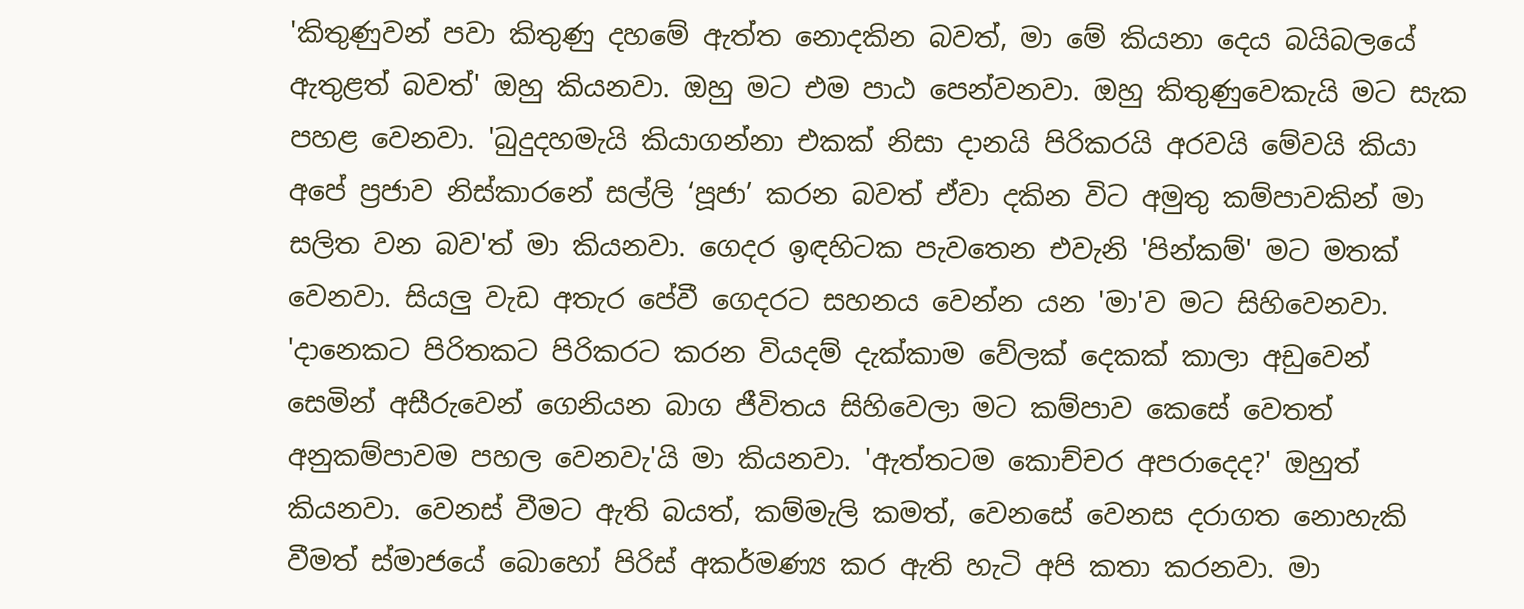'කිතුණුවන් පවා කිතුණු දහමේ ඇත්ත නොදකින බවත්, මා මේ කියනා දෙය බයිබලයේ ඇතුළත් බවත්' ඔහු කියනවා. ඔහු මට එම පාඨ පෙන්වනවා. ඔහු කිතුණුවෙකැයි මට සැක පහළ වෙනවා. 'බුදුදහමැයි කියාගන්නා එකක් නිසා දානයි පිරිකරයි අරවයි මේවයි කියා අපේ ප්‍රජාව නිස්කාරනේ සල්ලි ‘පූජා’ කරන බවත් ඒවා දකින විට අමුතු කම්පාවකින් මා සලිත වන බව'ත් මා කියනවා. ගෙදර ඉඳහිටක පැවතෙන එවැනි 'පින්කම්' මට මතක් වෙනවා. සියලු වැඩ අතැර පේවී ගෙදරට සහනය වෙන්න යන 'මා'ව මට සිහිවෙනවා. 'දානෙකට පිරිතකට පිරිකරට කරන වියදම් දැක්කාම වේලක් දෙකක් කාලා අඩුවෙන් සෙමින් අසීරුවෙන් ගෙනියන බාග ජීවිතය සිහිවෙලා මට කම්පාව කෙසේ වෙතත් අනුකම්පාවම පහල වෙනවැ'යි මා කියනවා. 'ඇත්තටම කොච්චර අපරාදෙද?' ඔහුත් කියනවා. වෙනස් වීමට ඇති බයත්, කම්මැලි කමත්, වෙනසේ වෙනස දරාගත නොහැකි වීමත් ස්මාජයේ බොහෝ පිරිස් අකර්මණ්‍ය කර ඇති හැටි අපි කතා කරනවා. මා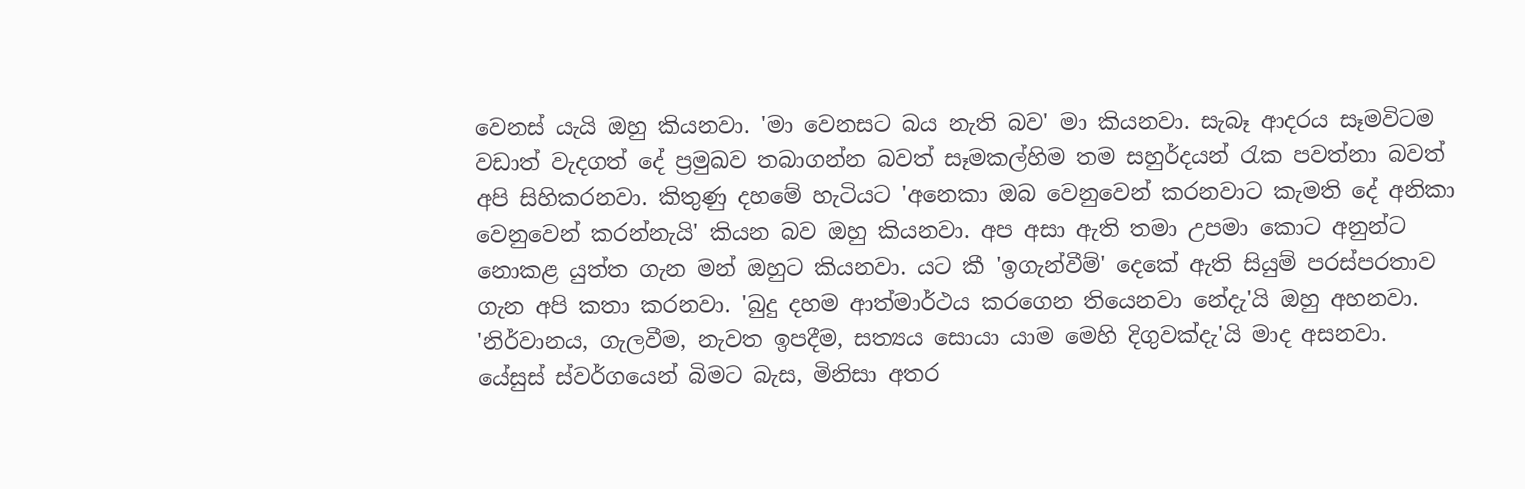වෙනස් යැයි ඔහු කියනවා. 'මා වෙනසට බය නැති බව' මා කියනවා. සැබෑ ආදරය සෑමවිටම වඩාත් වැදගත් දේ ප්‍රමුඛව තබාගන්න බවත් සෑමකල්හිම තම සහුර්දයන් රැක පවත්නා බවත් අපි සිහිකරනවා. කිතුණු දහමේ හැටියට 'අනෙකා ඔබ වෙනුවෙන් කරනවාට කැමති දේ අනිකා වෙනුවෙන් කරන්නැයි' කියන බව ඔහු කියනවා. අප අසා ඇති තමා උපමා කොට අනුන්ට නොකළ යුත්ත ගැන මන් ඔහුට කියනවා. යට කී 'ඉගැන්වීම්' දෙකේ ඇති සියුම් පරස්පරතාව ගැන අපි කතා කරනවා. 'බුදු දහම ආත්මාර්ථය කරගෙන තියෙනවා නේදැ'යි ඔහු අහනවා. 'නිර්වානය, ගැලවීම, නැවත ඉපදීම, සත්‍යය සොයා යාම මෙහි දිගුවක්දැ'යි මාද අසනවා. යේසුස් ස්වර්ගයෙන් බිමට බැස, මිනිසා අතර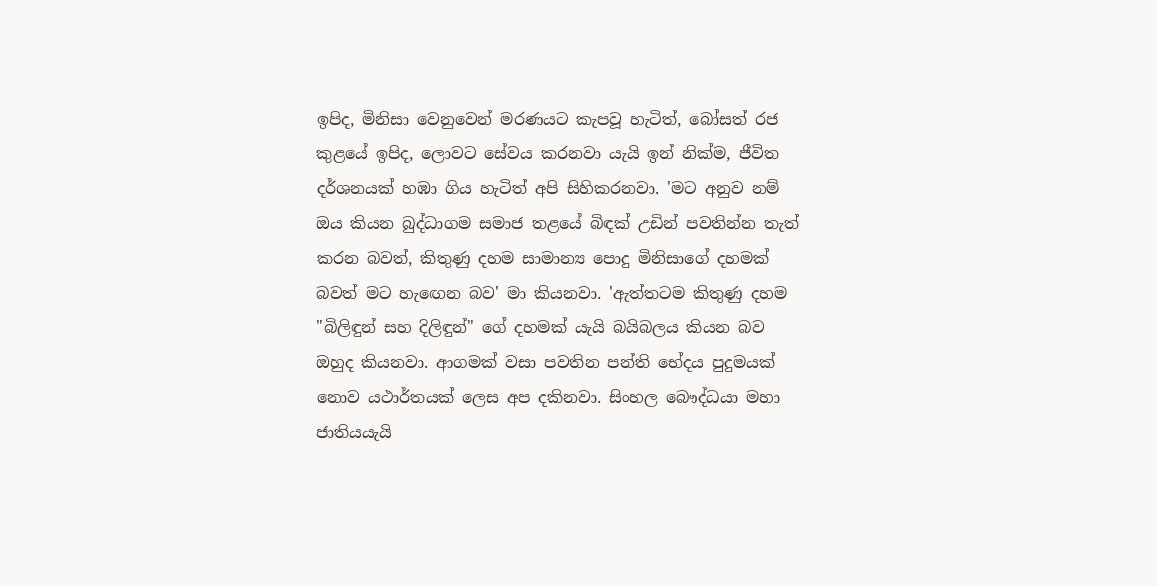ඉපිද, මිනිසා වෙනුවෙන් මරණයට කැපවූ හැටිත්, බෝසත් රජ කුළයේ ඉපිද, ලොවට සේවය කරනවා යැයි ඉන් නික්ම, ජීවිත දර්ශනයක් හඹා ගිය හැටිත් අපි සිහිකරනවා. 'මට අනුව නම් ඔය කියන බුද්ධාගම සමාජ තළයේ බිඳක් උඩින් පවතින්න තැත් කරන බවත්, කිතුණු දහම සාමාන්‍ය පොදු මිනිසාගේ දහමක් බවත් මට හැඟෙන බව' මා කියනවා. 'ඇත්තටම කිතුණු දහම "බිලිඳුන් සහ දිලිඳුන්" ගේ දහමක් යැයි බයිබලය කියන බව ඔහුද කියනවා. ආගමක් වසා පවතින පන්ති භේදය පුදුමයක් නොව යථාර්තයක් ලෙස අප දකිනවා. සිංහල බෞද්ධයා මහා ජාතියයැයි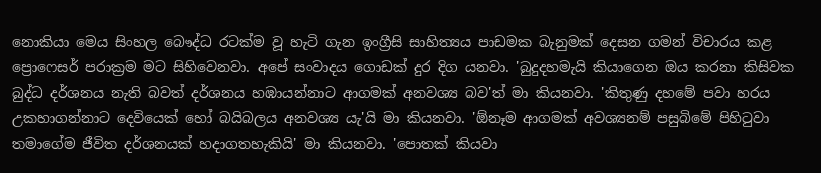නොකියා මෙය සිංහල බෞද්ධ රටක්ම වූ හැටි ගැන ඉංග්‍රීසි සාහිත්‍යය පාඩමක බැනුමක් දෙසන ගමන් විචාරය කළ ප්‍රොෆෙසර් පරාක්‍රම මට සිහිවෙනවා. අපේ සංවාදය ගොඩක් දුර දිග යනවා. 'බුදුදහමැයි කියාගෙන ඔය කරනා කිසිවක බුද්ධ දර්ශනය නැති බවත් දර්ශනය හඹායන්නාට ආගමක් අනවශ්‍ය බව'ත් මා කියනවා. 'කිතුණු දහමේ පවා හරය උකහාගන්නාට දෙවියෙක් හෝ බයිබලය අනවශ්‍ය යැ'යි මා කියනවා. 'ඕනෑම ආගමක් අවශ්‍යනම් පසුබිමේ පිහිටුවා තමාගේම ජීවිත දර්ශනයක් හදාගතහැකියි' මා කියනවා. 'පොතක් කියවා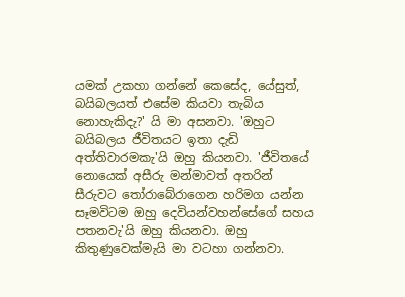යමක් උකහා ගන්නේ කෙසේද, යේසුත්, බයිබලයත් එසේම කියවා තැබිය නොහැකිදැ?' යි මා අසනවා. 'ඔහුට බයිබලය ජීවිතයට ඉතා දැඩි අත්තිවාරමකැ'යි ඔහු කියනවා. 'ජීවිතයේ නොයෙක් අසීරු මන්මාවත් අතරින් සීරුවට තෝරාබේරාගෙන හරිමග යන්න සෑමවිටම ඔහු දෙවියන්වහන්සේගේ සහය පතනවැ'යි ඔහු කියනවා. ඔහු කිතුණුවෙක්මැයි මා වටහා ගන්නවා.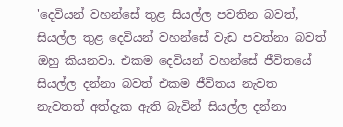'දෙවියන් වහන්සේ තුළ සියල්ල පවතින බවත්, සියල්ල තුළ දෙවියන් වහන්සේ වැඩ පවත්නා බවත් ඔහු කියනවා. එකම දෙවියන් වහන්සේ ජීවිතයේ සියල්ල දන්නා බවත් එකම ජීවිතය නැවත නැවතත් අත්දැක ඇති බැවින් සියල්ල දන්නා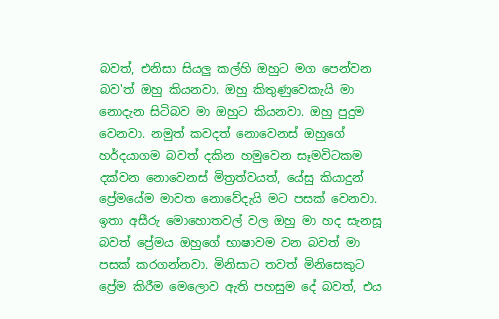බවත්, එනිසා සියලු කල්හි ඔහුට මග පෙන්වන බව'ත් ඔහු කියනවා. ඔහු කිතුණුවෙකැයි මා නොදැන සිටිබව මා ඔහුට කියනවා. ඔහු පුදුම වෙනවා. නමුත් කවදත් නොවෙනස් ඔහුගේ හර්දයාගම බවත් දකින හමුවෙන සෑමවිටකම දක්වන නොවෙනස් මිත්‍රත්වයත්, යේසු කියාදුන් ප්‍රේමයේම මාවත නොවේදැයි මට පසක් වෙනවා. ඉතා අසීරු මොහොතවල් වල ඔහු මා හද සැනසූ බවත් ප්‍රේමය ඔහුගේ භාෂාවම වන බවත් මා පසක් කරගන්නවා. මිනිසාට තවත් මිනිසෙකුට ප්‍රේම කිරීම මෙලොව ඇති පහසුම දේ බවත්, එය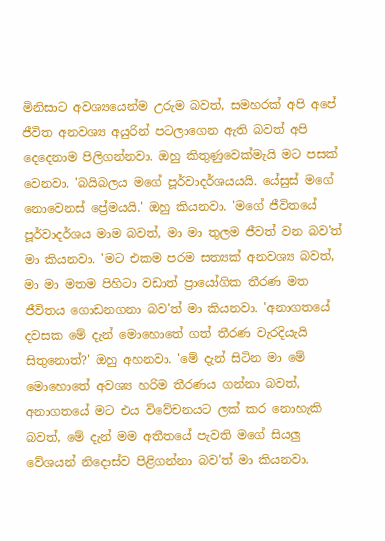මිනිසාට අවශ්‍යයෙන්ම උරුම බවත්, සමහරක් අපි අපේ ජීවිත අනවශ්‍ය අයුරින් පටලාගෙන ඇති බවත් අපි දෙදෙනාම පිලිගන්නවා. ඔහු කිතුණුවෙක්මැයි මට පසක් වෙනවා. 'බයිබලය මගේ පූර්වාදර්ශයයයි. යේසුස් මගේ නොවෙනස් ප්‍රේමයයි.' ඔහු කියනවා. 'මගේ ජීවිතයේ පූර්වාදර්ශය මාම බවත්, මා මා තුලම ජීවත් වන බව'ත් මා කියනවා. 'මට එකම පරම සත්‍යක් අනවශ්‍ය බවත්, මා මා මතම පිහිටා වඩාත් ප්‍රායෝගික තීරණ මත ජීවිතය ගොඩනගනා බව'ත් මා කියනවා. 'අනාගතයේ දවසක මේ දැන් මොහොතේ ගත් තීරණ වැරදියැයි සිතුනොත්?' ඔහු අහනවා. 'මේ දැන් සිටින මා මේ මොහොතේ අවශ්‍ය හරිම තීරණය ගන්නා බවත්, අනාගතයේ මට එය විවේචනයට ලක් කර නොහැකි බවත්, මේ දැන් මම අතීතයේ පැවති මගේ සියලු වේශයන් නිදොස්ව පිළිගන්නා බව'ත් මා කියනවා.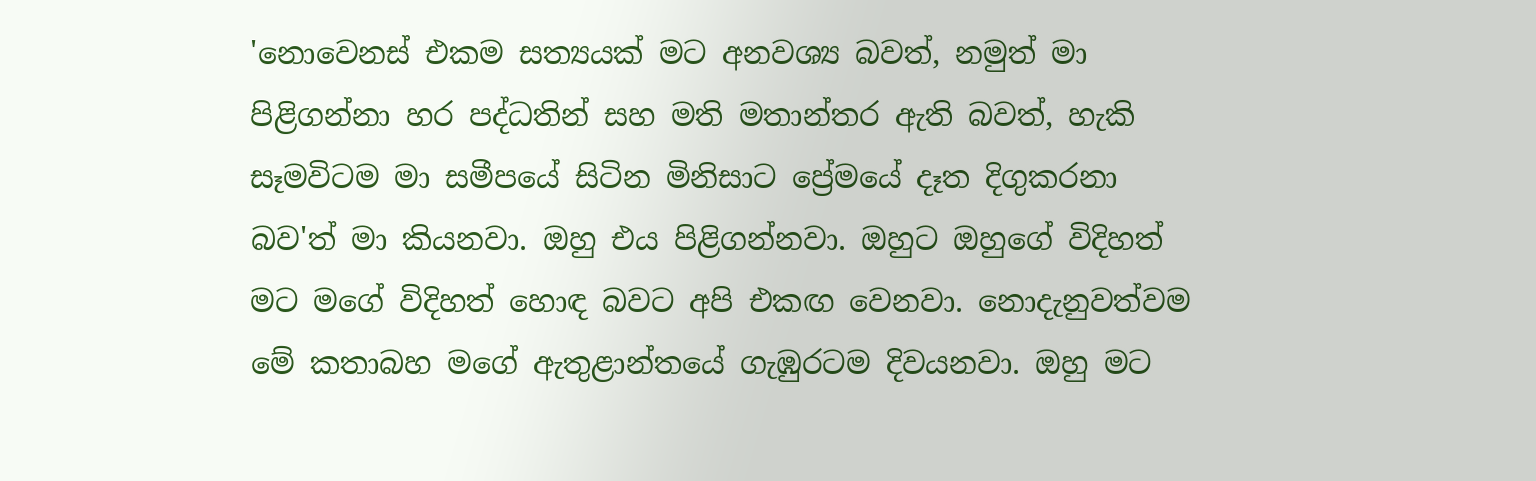'නොවෙනස් එකම සත්‍යයක් මට අනවශ්‍ය බවත්, නමුත් මා පිළිගන්නා හර පද්ධතින් සහ මති මතාන්තර ඇති බවත්, හැකි සෑමවිටම මා සමීපයේ සිටින මිනිසාට ප්‍රේමයේ දෑත දිගුකරනා බව'ත් මා කියනවා. ඔහු එය පිළිගන්නවා. ඔහුට ඔහුගේ විදිහත් මට මගේ විදිහත් හොඳ බවට අපි එකඟ වෙනවා. නොදැනුවත්වම මේ කතාබහ මගේ ඇතුළාන්තයේ ගැඹුරටම දිවයනවා. ඔහු මට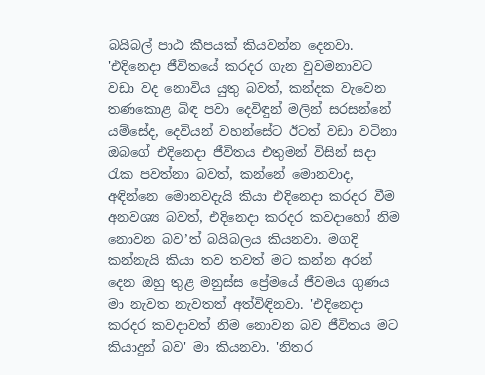බයිබල් පාඨ කීපයක් කියවන්න දෙනවා. 'එදිනෙදා ජීවිතයේ කරදර ගැන වුවමනාවට වඩා වද නොවිය යුතු බවත්, කන්දක වැවෙන තණකොළ බිඳ පවා දෙවිඳුන් මලින් සරසන්නේ යම්සේද, දෙවියන් වහන්සේට ඊටත් වඩා වටිනා ඔබගේ එදිනෙදා ජීවිතය එතුමන් විසින් සදා රැක පවත්නා බවත්, කන්නේ මොනවාද, අඳින්නෙ මොනවදැයි කියා එදිනෙදා කරදර වීම අනවශ්‍ය බවත්, එදිනෙදා කරදර කවදාහෝ නිම නොවන බව’ත් බයිබලය කියනවා. මගදි කන්නැයි කියා තව තවත් මට කන්න අරන් දෙන ඔහු තුළ මනුස්ස ප්‍රේමයේ ජීවමය ගුණය මා නැවත නැවතත් අත්විඳිනවා. 'එදිනෙදා කරදර කවදාවත් නිම නොවන බව ජීවිතය මට කියාදුන් බව' මා කියනවා. 'නිතර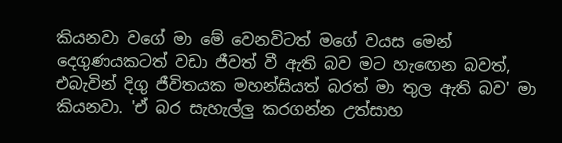කියනවා වගේ මා මේ වෙනවිටත් මගේ වයස මෙන් දෙගුණයකටත් වඩා ජීවත් වී ඇති බව මට හැඟෙන බවත්, එබැවින් දිගු ජීවිතයක මහන්සියත් බරත් මා තුල ඇති බව' මා කියනවා. 'ඒ බර සැහැල්ලු කරගන්න උත්සාහ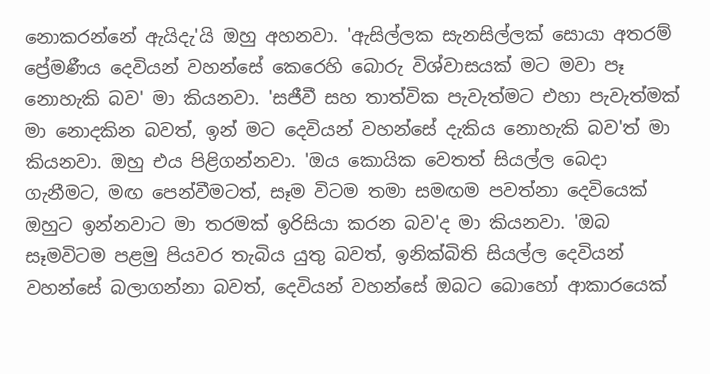නොකරන්නේ ඇයිදැ'යි ඔහු අහනවා. 'ඇසිල්ලක සැනසිල්ලක් සොයා අතරම් ප්‍රේමණීය දෙවියන් වහන්සේ කෙරෙහි බොරු විශ්වාසයක් මට මවා පෑ නොහැකි බව' මා කියනවා. 'සජීවී සහ තාත්වික පැවැත්මට එහා පැවැත්මක් මා නොදකින බවත්, ඉන් මට දෙවියන් වහන්සේ දැකිය නොහැකි බව'ත් මා කියනවා. ඔහු එය පිළිගන්නවා. 'ඔය කොයික වෙතත් සියල්ල බෙදා ගැනීමට, මඟ පෙන්වීමටත්, සෑම විටම තමා සමඟම පවත්නා දෙවියෙක් ඔහුට ඉන්නවාට මා තරමක් ඉරිසියා කරන බව'ද මා කියනවා. 'ඔබ සෑමවිටම පළමු පියවර තැබිය යුතු බවත්, ඉනික්බිති සියල්ල දෙවියන් වහන්සේ බලාගන්නා බවත්, දෙවියන් වහන්සේ ඔබට බොහෝ ආකාරයෙක්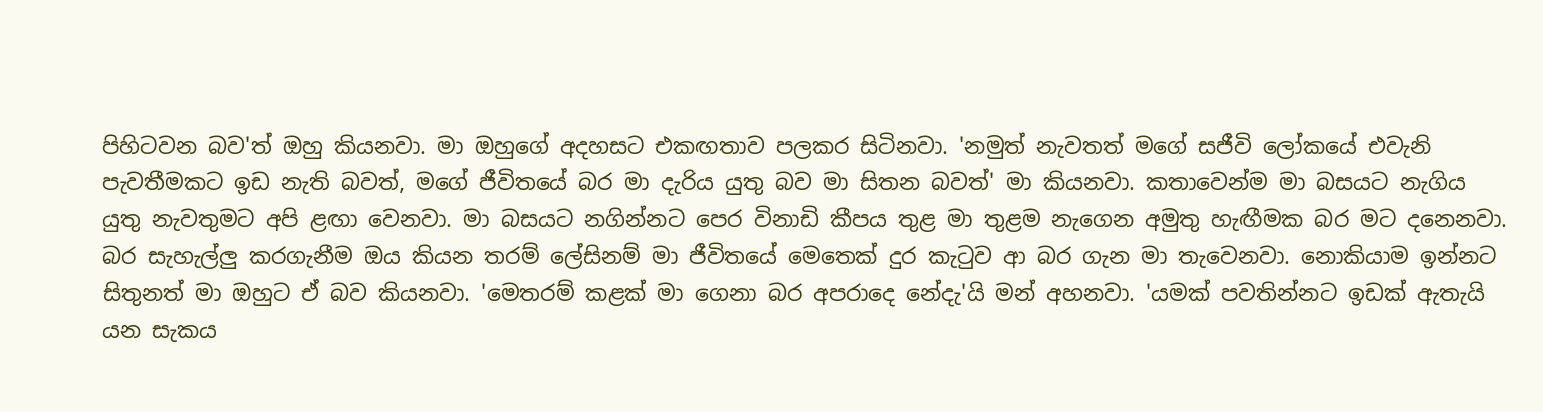පිහිටවන බව'ත් ඔහු කියනවා. මා ඔහුගේ අදහසට එකඟතාව පලකර සිටිනවා. 'නමුත් නැවතත් මගේ සජීවි ලෝකයේ එවැනි පැවතීමකට ඉඩ නැති බවත්, මගේ ජීවිතයේ බර මා දැරිය යුතු බව මා සිතන බවත්' මා කියනවා. කතාවෙන්ම මා බසයට නැගිය යුතු නැවතුමට අපි ළඟා වෙනවා. මා බසයට නගින්නට පෙර විනාඩි කීපය තුළ මා තුළම නැගෙන අමුතු හැඟීමක බර මට දනෙනවා. බර සැහැල්ලු කරගැනීම ඔය කියන තරම් ලේසිනම් මා ජීවිතයේ මෙතෙක් දුර කැටුව ආ බර ගැන මා තැවෙනවා. නොකියාම ඉන්නට සිතුනත් මා ඔහුට ඒ බව කියනවා. 'මෙතරම් කළක් මා ගෙනා බර අපරාදෙ නේදැ'යි මන් අහනවා. 'යමක් පවතින්නට ඉඩක් ඇතැයි යන සැකය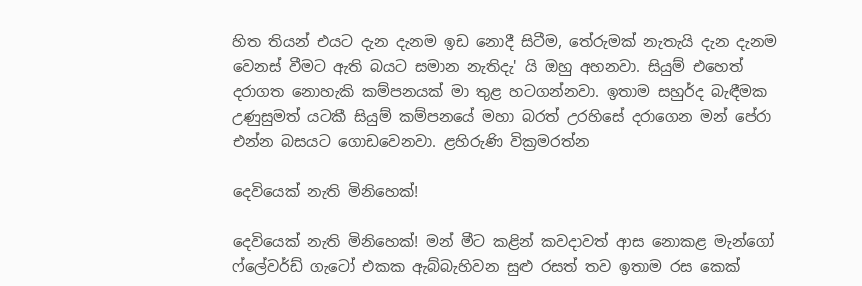හිත තියන් එයට දැන දැනම ඉඩ නොදී සිටීම, තේරුමක් නැතැයි දැන දැනම වෙනස් වීමට ඇති බයට සමාන නැතිදැ' යි ඔහු අහනවා. සියුම් එහෙත් දරාගත නොහැකි කම්පනයක් මා තුළ හටගන්නවා. ඉතාම සහුර්ද බැඳීමක උණුසුමත් යටකී සියුම් කම්පනයේ මහා බරත් උරහිසේ දරාගෙන මන් පේරා එන්න බසයට ගොඩවෙනවා. ළහිරුණි වික්‍රමරත්න

දෙවියෙක් නැති මිනිහෙක්!

දෙවියෙක් නැති මිනිහෙක්! මන් මීට කළින් කවදාවත් ආස නොකළ මැන්ගෝ ෆ්ලේවර්ඩ් ගැටෝ එකක ඇබ්බැහිවන සුළු රසත් තව ඉතාම රස කෙක්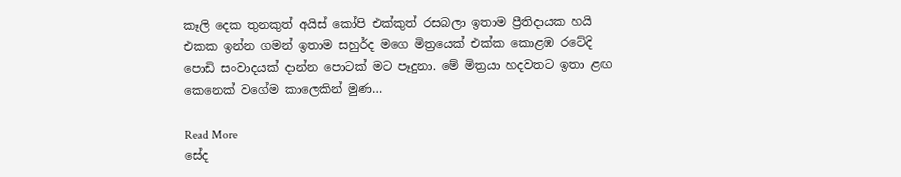කෑලි දෙක තුනකුත් අයිස් කෝපි එක්කුත් රසබලා ඉතාම ප්‍රීතිදායක හයි එකක ඉන්න ගමන් ඉතාම සහුර්ද මගෙ මිත්‍රයෙක් එක්ක කොළඹ රටේදි පොඩි සංවාදයක් දාන්න පොටක් මට පෑදුනා. මේ මිත්‍රයා හදවතට ඉතා ළඟ කෙනෙක් වගේම කාලෙකින් මුණ…

Read More
සේද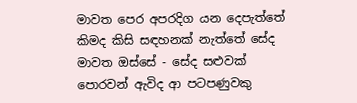මාවත පෙර අපරදිග යන දෙපැත්තේ කිමද කිසි සඳහනක් නැත්තේ සේද මාවත ඔස්සේ - සේද සළුවක් පොරවන් ඇවිද ආ පටපණුවකු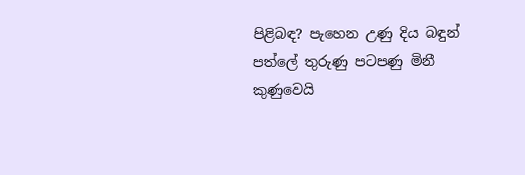පිළිබඳ? පැහෙන උණු දිය බඳුන් පත්ලේ තුරුණු පටපණු මිනී කුණුවෙයි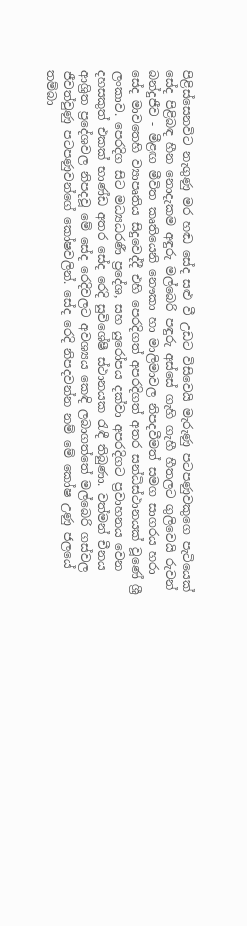පිළිස්සෙනවිට නැගුණු මර හඬ සේද සළු වී උඩට විසිවෙයි මැරුණු පටපණුවකුගෙ පැටියෙක් සේද පිළිබඳ හීන නොදැකම අඳුරු මල්බෙරි පඳුරු අස්සේ ගැහි ගැහී හීතලට ගුලිවෙයි රුවන් බන්දුජීව - මීළඟ මීවිත කෘතියෙනි නෞකා හා මාලිමාවල නිපදවීමත් සමග සාගරය හරා සේද මාවතෙහි ව්‍යාපෘතිය සිදුවෙද්දී එහි පෙරදිගත් අපරදිගත් අතර සන්ධිස්ථානයක් වූණේ ශ්‍රී ලංකාව. පෙරදිග සිට මධ්‍යධරණී ප්‍රදේශ, සහ යුරෝපය දක්වා අපරදිගට ප්‍රවාහනය වෙන දහසකුත් එකක් භාණ්ඩ අතර සේද රෙදි සුවිශේෂී ස්ථානයක රැඳී තිබුණා. වත්මන් චීනය ආශ්‍රිත ප්‍රදේශවල නිපදවූ මේ සේද රෙදිවලට අවශ්‍යය කෙඳි ලබාගත්තේ මල්බෙරි ගස්වල ජීවත්වුණු පටපණුවන්ගේ කෝෂවලින්. සේද රෙදි නිපදවන්න නම් මේ කෝෂ උණු ජලයේ තම්බා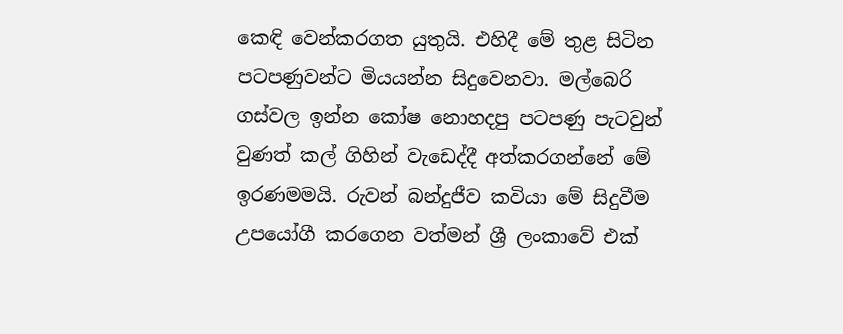කෙඳි වෙන්කරගත යුතුයි. එහිදී මේ තුළ සිටින පටපණුවන්ට මියයන්න සිදුවෙනවා. මල්බෙරි ගස්වල ඉන්න කෝෂ නොහදපු පටපණු පැටවුන් වුණත් කල් ගිහින් වැඩෙද්දී අත්කරගන්නේ මේ ඉරණමමයි. රුවන් බන්දුජීව කවියා මේ සිදුවීම උපයෝගී කරගෙන වත්මන් ශ්‍රී ලංකාවේ එක්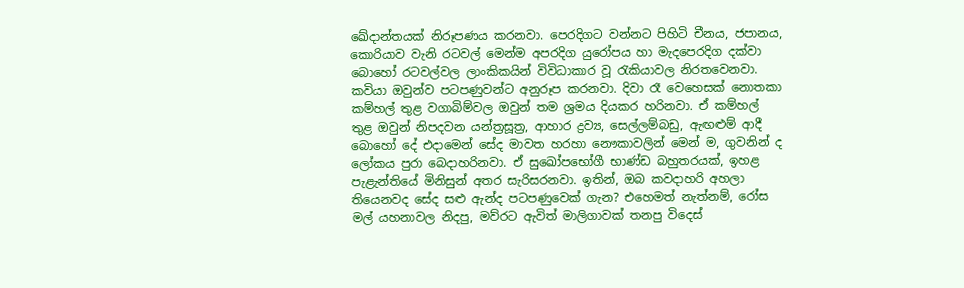ඛේදාන්තයක් නිරූපණය කරනවා. පෙරදිගට වන්නට පිහිටි චීනය, ජපානය, කොරියාව වැනි රටවල් මෙන්ම අපරදිග යුරෝපය හා මැදපෙරදිග දක්වා බොහෝ රටවල්වල ලාංකිකයින් විවිධාකාර වූ රැකියාවල නිරතවෙනවා. කවියා ඔවුන්ව පටපණුවන්ට අනුරූප කරනවා. දිවා රෑ වෙහෙසක් නොතකා කම්හල් තුළ වගාබිම්වල ඔවුන් තම ශ්‍රමය දියකර හරිනවා. ඒ කම්හල් තුළ ඔවුන් නිපදවන යන්ත්‍රසූත්‍ර, ආහාර ද්‍රව්‍ය, සෙල්ලම්බඩු, ඇඟළුම් ආදී බොහෝ දේ එදාමෙන් සේද මාවත හරහා නෞකාවලින් මෙන් ම, ගුවනින් ද ලෝකය පුරා බෙදාහරිනවා. ඒ සුඛෝපභෝගී භාණ්ඩ බහුතරයක්, ඉහළ පැළැන්තියේ මිනිසුන් අතර සැරිසරනවා. ඉතින්, ඔබ කවදාහරි අහලා තියෙනවද සේද සළු ඇන්ද පටපණුවෙක් ගැන? එහෙමත් නැත්නම්, රෝස මල් යහනාවල නිදපු, මව්රට ඇවිත් මාලිගාවක් තනපු විදෙස්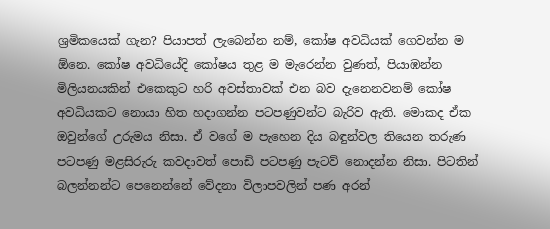ශ්‍රමිකයෙක් ගැන? පියාපත් ලැබෙන්න නම්, කෝෂ අවධියක් ගෙවන්න ම ඕනෙ. කෝෂ අවධියේදි කෝෂය තුළ ම මැරෙන්න වුණත්, පියාඹන්න මිලියනයකින් එකෙකුට හරි අවස්තාවක් එන බව දැනෙනවනම් කෝෂ අවධියකට නොයා හිත හදාගන්න පටපණුවන්ට බැරිව ඇති. මොකද ඒක ඔවුන්ගේ උරුමය නිසා. ඒ වගේ ම පැහෙන දිය බඳුන්වල තියෙන තරුණ පටපණු මළසිරුරු කවදාවත් පොඩි පටපණු පැටව් නොදන්න නිසා. පිටතින් බලන්නන්ට පෙනෙන්නේ වේදනා විලාපවලින් පණ අරන්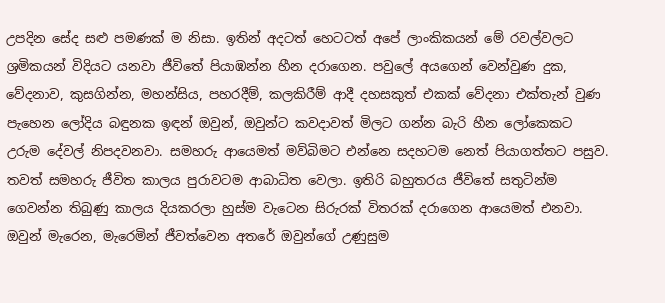උපදින සේද සළු පමණක් ම නිසා. ඉතින් අදටත් හෙටටත් අපේ ලාංකිකයන් මේ රවල්වලට ශ්‍රමිකයන් විදියට යනවා ජීවිතේ පියාඹන්න හීන දරාගෙන. පවුලේ අයගෙන් වෙන්වුණ දුක, වේදනාව, කුසගින්න, මහන්සිය, පහරදීම්, කලකිරීම් ආදී දහසකුත් එකක් වේදනා එක්තැන් වුණ පැහෙන ලෝදිය බඳුනක ඉඳන් ඔවුන්, ඔවුන්ට කවදාවත් මිලට ගන්න බැරි හීන ලෝකෙකට උරුම දේවල් නිපදවනවා. සමහරු ආයෙමත් මව්බිමට එන්නෙ සදහටම නෙත් පියාගත්තට පසුව. තවත් සමහරු ජීවිත කාලය පුරාවටම ආබාධිත වෙලා. ඉතිරි බහුතරය ජීවිතේ සතුටින්ම ගෙවන්න තිබුණු කාලය දියකරලා හුස්ම වැටෙන සිරුරක් විතරක් දරාගෙන ආයෙමත් එනවා. ඔවුන් මැරෙන, මැරෙමින් ජීවත්වෙන අතරේ ඔවුන්ගේ උණුසුම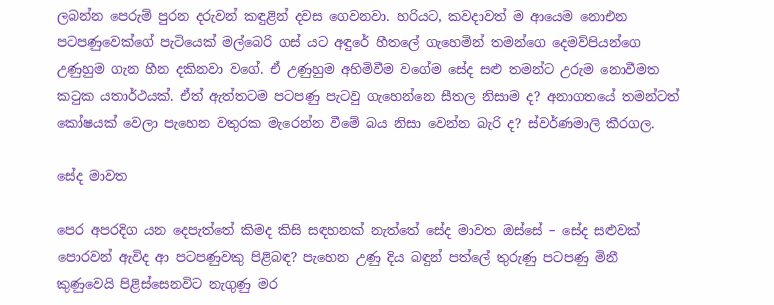ලබන්න පෙරුම් පුරන දරුවන් කඳුළින් දවස ගෙවනවා. හරියට, කවදාවත් ම ආයෙම නොඑන පටපණුවෙක්ගේ පැටියෙක් මල්බෙරි ගස් යට අඳුරේ හීතලේ ගැහෙමින් තමන්ගෙ දෙමව්පියන්ගෙ උණුහුම ගැන හීන දකිනවා වගේ. ඒ උණුහුම අහිමිවීම වගේම සේද සළු තමන්ට උරුම නොවීමත කටුක යතාර්ථයක්. ඒත් ඇත්තටම පටපණු පැටවු ගැහෙන්නෙ සීතල නිසාම ද? අනාගතයේ තමන්ටත් කෝෂයක් වෙලා පැහෙන වතුරක මැරෙන්න වීමේ බය නිසා වෙන්න බැරි ද? ස්වර්ණමාලි කීරගල.

සේද මාවත

පෙර අපරදිග යන දෙපැත්තේ කිමද කිසි සඳහනක් නැත්තේ සේද මාවත ඔස්සේ – සේද සළුවක් පොරවන් ඇවිද ආ පටපණුවකු පිළිබඳ? පැහෙන උණු දිය බඳුන් පත්ලේ තුරුණු පටපණු මිනී කුණුවෙයි පිළිස්සෙනවිට නැගුණු මර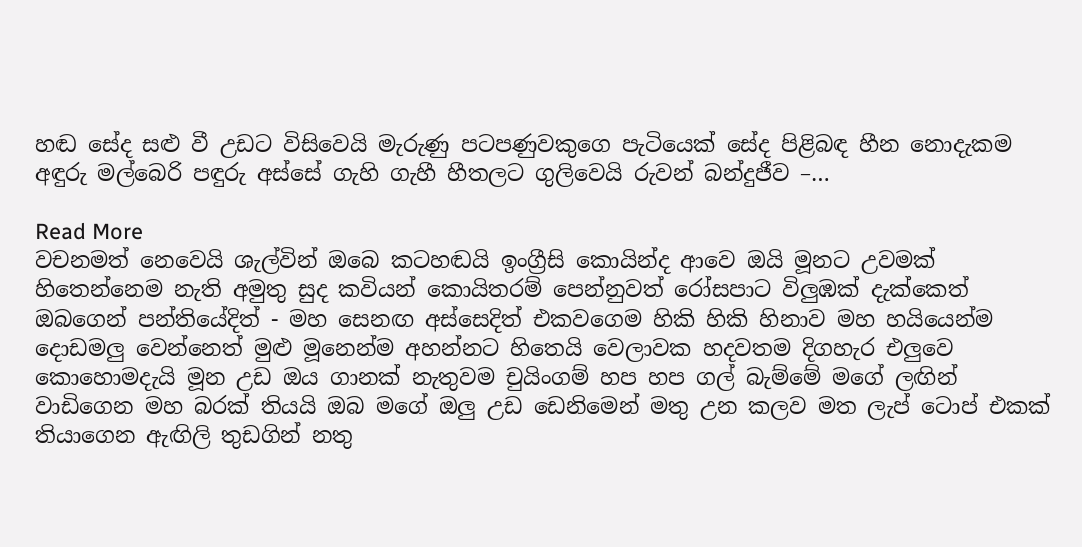හඬ සේද සළු වී උඩට විසිවෙයි මැරුණු පටපණුවකුගෙ පැටියෙක් සේද පිළිබඳ හීන නොදැකම අඳුරු මල්බෙරි පඳුරු අස්සේ ගැහි ගැහී හීතලට ගුලිවෙයි රුවන් බන්දුජීව –…

Read More
වචනමත් නෙවෙයි ශැල්වින් ඔබෙ කටහඬයි ඉංග්‍රීසි කොයින්ද ආවෙ ඔයි මූනට උවමක් හිතෙන්නෙම නැති අමුතු සුද කවියන් කොයිතරම් පෙන්නුවත් රෝසපාට විලුඹක් දැක්කෙත් ඔබගෙන් පන්තියේදිත් - මහ සෙනඟ අස්සෙදිත් එකවගෙම හිකි හිකි හිනාව මහ හයියෙන්ම දොඩමලු වෙන්නෙත් මුළු මූනෙන්ම අහන්නට හිතෙයි වෙලාවක හදවතම දිගහැර එලුවෙ කොහොමදැයි මූන උඩ ඔය ගානක් නැතුවම චුයිංගම් හප හප ගල් බැම්මේ මගේ ලඟින් වාඩිගෙන මහ බරක් තියයි ඔබ මගේ ඔලු උඩ ඩෙනිමෙන් මතු උන කලව මත ලැප් ටොප් එකක් තියාගෙන ඇඟිලි තුඩගින් නතු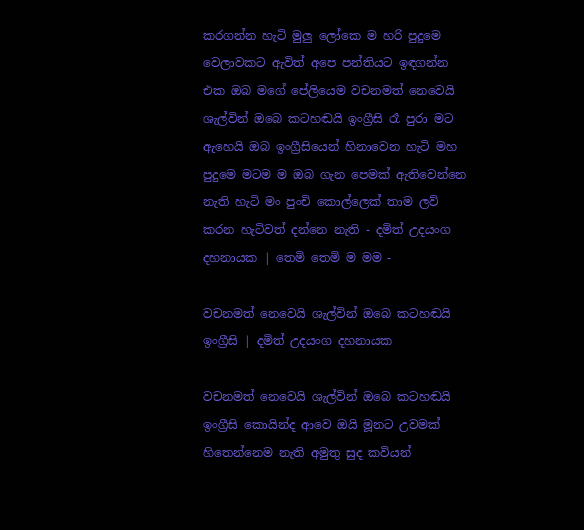කරගන්න හැටි මුලු ලෝකෙ ම හරි පුදුමෙ වෙලාවකට ඇවිත් අපෙ පන්තියට ඉඳගන්න එක ඔබ මගේ පේලියෙම වචනමත් නෙවෙයි ශැල්වින් ඔබෙ කටහඬයි ඉංග්‍රීසි රෑ පුරා මට ඇහෙයි ඔබ ඉංග්‍රීසියෙන් හිනාවෙන හැටි මහ පුදුමෙ මටම ම ඔබ ගැන පෙමක් ඇතිවෙන්නෙ නැති හැටි මං පුංචි කොල්ලෙක් තාම ලව් කරන හැටිවත් දන්නෙ නැති - දමිත් උදයංග දහනායක | තෙමි තෙමි ම මම -

වචනමත් නෙවෙයි ශැල්වින් ඔබෙ කටහඬයි ඉංග්‍රීසි | දමිත් උදයංග දහනායක

වචනමත් නෙවෙයි ශැල්වින් ඔබෙ කටහඬයි ඉංග්‍රීසි කොයින්ද ආවෙ ඔයි මූනට උවමක් හිතෙන්නෙම නැති අමුතු සුද කවියන්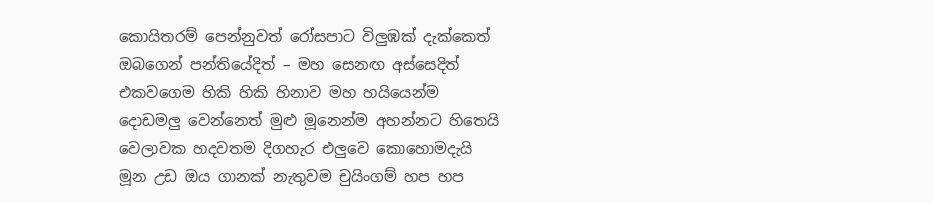කොයිතරම් පෙන්නුවත් රෝසපාට විලුඹක් දැක්කෙත් ඔබගෙන් පන්තියේදිත් – මහ සෙනඟ අස්සෙදිත් එකවගෙම හිකි හිකි හිනාව මහ හයියෙන්ම දොඩමලු වෙන්නෙත් මුළු මූනෙන්ම අහන්නට හිතෙයි වෙලාවක හදවතම දිගහැර එලුවෙ කොහොමදැයි මූන උඩ ඔය ගානක් නැතුවම චුයිංගම් හප හප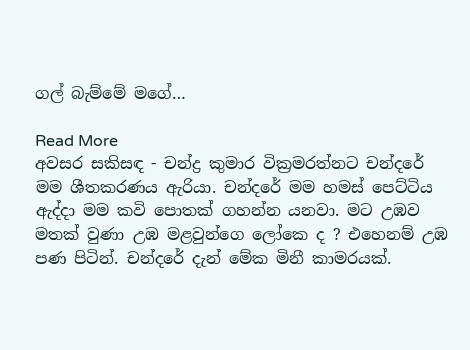ගල් බැම්මේ මගේ…

Read More
අවසර සකිසඳ - චන්ද්‍ර කුමාර වික්‍රමරත්නට චන්දරේ මම ශීතකරණය ඇරියා. චන්දරේ මම හමස් පෙට්ටිය ඇද්දා මම කවි පොතක් ගහන්න යනවා. මට උඹව මතක් වුණා උඹ මළවුන්ගෙ ලෝකෙ ද ? එහෙනම් උඹ පණ පිටින්. චන්දරේ දැන් මේක මිනී කාමරයක්.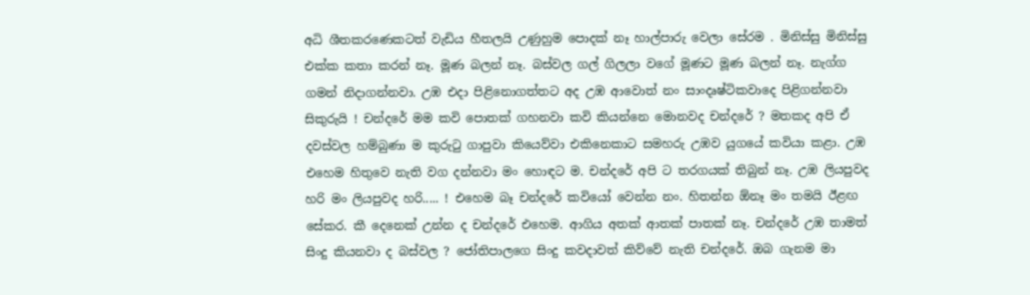අධි ශීතකරණෙකටත් වැඩිය හීතලයි උණුහුම පොදක් නෑ හාල්පාරු වෙලා සේරම . මිනිස්සු මිනිස්සු එක්ක කතා කරන් නෑ. මූණ බලන් නෑ. බස්වල ගල් ගිලලා වගේ මූණට මූණ බලන් නෑ. නැග්ග ගමන් නිදාගන්නවා. උඹ එදා පිළිනොගත්තට අද උඹ ආවොත් නං සාංදෘෂ්ටිකවාදෙ පිළිගන්නවා සිකුරුයි ! චන්දරේ මම කවි පොතක් ගහනවා කවි කියන්නෙ මොනවද චන්දරේ ? මතකද අපි ඒ දවස්වල හම්බුණා ම කුරුටු ගාපුවා කියෙව්වා එකිනෙකාට සමහරු උඹව යුගයේ කවියා කළා. උඹ එහෙම හිතුවෙ නැති වග දන්නවා මං හොඳට ම. චන්දරේ අපි ට තරගයක් තිබුන් නෑ. උඹ ලියපුවද හරි මං ලියපුවද හරි..... ! එහෙම බෑ චන්දරේ කවියෝ වෙන්න නං. හිතන්න ඕනෑ මං තමයි ඊළඟ සේකර. කී දෙනෙක් උන්න ද චන්දරේ එහෙම. ආගිය අතක් ආතක් පාතක් නෑ. චන්දරේ උඹ තාමත් සිංදු කියනවා ද බස්වල ? ජෝතිපාලගෙ සිංදු කවදාවත් කිව්වේ නැති චන්දරේ. ඔබ ගැනම මා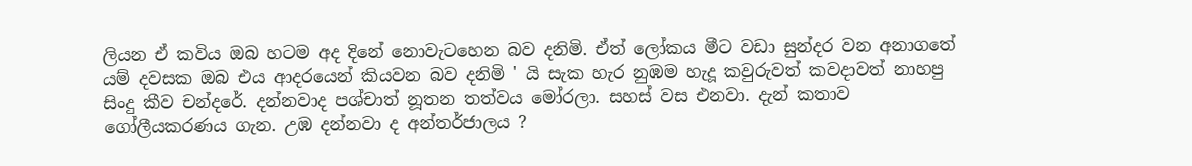ලියන ඒ කවිය ඔබ හටම අද දිනේ නොවැටහෙන බව දනිමි. ඒත් ලෝකය මීට වඩා සුන්දර වන අනාගතේ යම් දවසක ඔබ එය ආදරයෙන් කියවන බව දනිමි ' යි සැක හැර නුඹම හැදූ කවුරුවත් කවදාවත් නාහපු සිංදු කීව චන්දරේ. දන්නවාද පශ්චාත් නූතන තත්වය මෝරලා. සහස් වස එනවා. දැන් කතාව ගෝලීයකරණය ගැන. උඹ දන්නවා ද අන්තර්ජාලය ?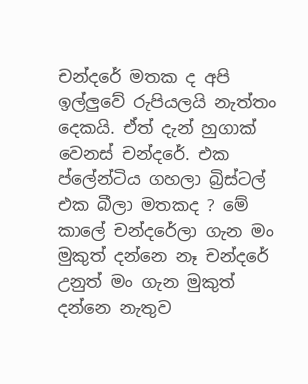චන්දරේ මතක ද අපි ඉල්ලුවේ රුපියලයි නැත්තං දෙකයි. ඒත් දැන් හුගාක් වෙනස් චන්දරේ. එක ප්ලේන්ටිය ගහලා බ්‍රිස්ටල් එක බීලා මතකද ? මේ කාලේ චන්දරේලා ගැන මං මුකුත් දන්නෙ නෑ චන්දරේ උනුත් මං ගැන මුකුත් දන්නෙ නැතුව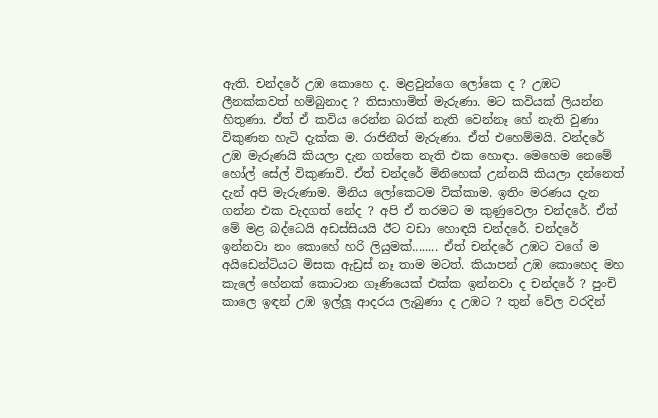ඇති. චන්දරේ උඹ කොහෙ ද. මළවුන්ගෙ ලෝකෙ ද ? උඹට ලීනක්කවත් හම්බුනාද ? තිසාහාමිත් මැරුණා. මට කවියක් ලියන්න හිතුණා. ඒත් ඒ කවිය රෙන්න බරක් නැති වෙන්නෑ හේ නැති වුණා විකුණන හැටි දැක්ක ම. රාජිනීත් මැරුණා. ඒත් එහෙම්මයි. වන්දරේ උඹ මැරුණයි කියලා දැන ගත්තෙ නැති එක හොඳා. මෙහෙම නෙමේ හෝල් සේල් විකුණාවි. ඒත් චන්දරේ මිනිහෙක් උන්නයි කියලා දන්නෙත් දැන් අපි මැරුණාම. මිනිය ලෝකෙටම වික්කාම. ඉතිං මරණය දැන ගන්න එක වැදගත් නේද ? අපි ඒ තරමට ම කුණුවෙලා චන්දරේ. ඒත් මේ මළ බද්ධෙයි අඩස්සියයි ඊට වඩා හොඳයි චන්දරේ. චන්දරේ ඉන්නවා නං කොහේ හරි ලියුමක්........ ඒත් චන්දරේ උඹට වගේ ම අයිඩෙන්ටියට මිසක ඇඩ්‍රස් නෑ තාම මටත්. කියාපන් උඹ කොහෙද මහ කැලේ හේනක් කොටාන ගෑණියෙක් එක්ක ඉන්නවා ද චන්දරේ ? පුංචි කාලෙ ඉඳන් උඹ ඉල්ලූ ආදරය ලැබුණා ද උඹට ? තුන් වේල වරදින්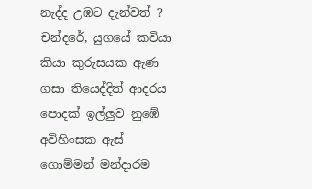නැද්ද උඹට දැන්වත් ? චන්දරේ, යුගයේ කවියා කියා කුරුසයක ඇණ ගසා තියෙද්දිත් ආදරය පොදක් ඉල්ලුව නුඹේ අවිහිංසක ඇස් ගොම්මන් මන්දාරම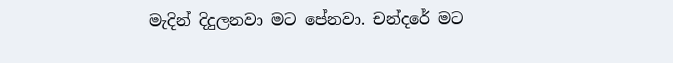මැදින් දිදුලනවා මට පේනවා. චන්දරේ මට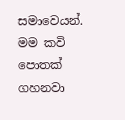සමාවෙයන්. මම කවි පොතක් ගහනවා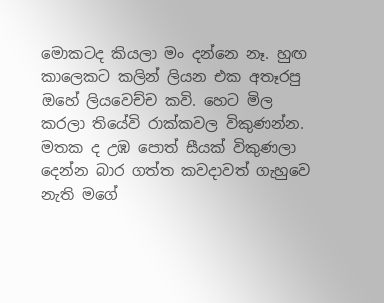මොකටද කියලා මං දන්නෙ නෑ. හුඟ කාලෙකට කලින් ලියන එක අතෑරපු ඔහේ ලියවෙච්ච කවි. හෙට මිල කරලා තියේවි රාක්කවල විකුණන්න. මතක ද උඹ පොත් සීයක් විකුණලා දෙන්න බාර ගත්ත කවදාවත් ගැහුවෙ නැති මගේ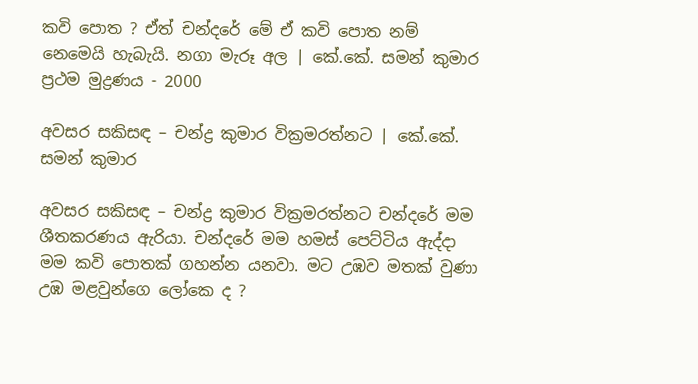කවි පොත ? ඒත් චන්දරේ මේ ඒ කවි පොත නම් නෙමෙයි හැබැයි. නගා මැරූ අල | කේ.කේ. සමන් කුමාර ප්‍රථම මුද්‍රණය - 2000

අවසර සකිසඳ – චන්ද්‍ර කුමාර වික්‍රමරත්නට | කේ.කේ. සමන් කුමාර

අවසර සකිසඳ – චන්ද්‍ර කුමාර වික්‍රමරත්නට චන්දරේ මම ශීතකරණය ඇරියා. චන්දරේ මම හමස් පෙට්ටිය ඇද්දා මම කවි පොතක් ගහන්න යනවා. මට උඹව මතක් වුණා උඹ මළවුන්ගෙ ලෝකෙ ද ?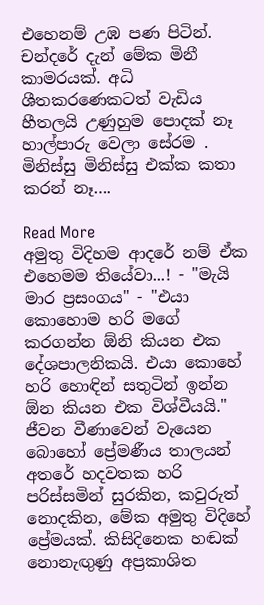එහෙනම් උඹ පණ පිටින්. චන්දරේ දැන් මේක මිනී කාමරයක්. අධි ශීතකරණෙකටත් වැඩිය හීතලයි උණුහුම පොදක් නෑ හාල්පාරු වෙලා සේරම . මිනිස්සු මිනිස්සු එක්ක කතා කරන් නෑ….

Read More
අමුතු විදිහම ආදරේ නම් ඒක එහෙමම තියේවා...! - "මැයි මාර ප්‍රසංගය" - "එයා කොහොම හරි මගේ කරගන්න ඕනි කියන එක දේශපාලනිකයි. එයා කොහේ හරි හොඳින් සතුටින් ඉන්න ඕන කියන එක විශ්වීයයි." ජීවන වීණාවෙන් වැයෙන බොහෝ ප්‍රේමණීය තාලයන් අතරේ හදවතක හරි පරිස්සමින් සුරකින, කවුරුත් නොදකින, මේක අමුතු විදිහේ ප්‍රේමයක්. කිසිදිනෙක හඬක් නොනැඟුණු අප්‍රකාශිත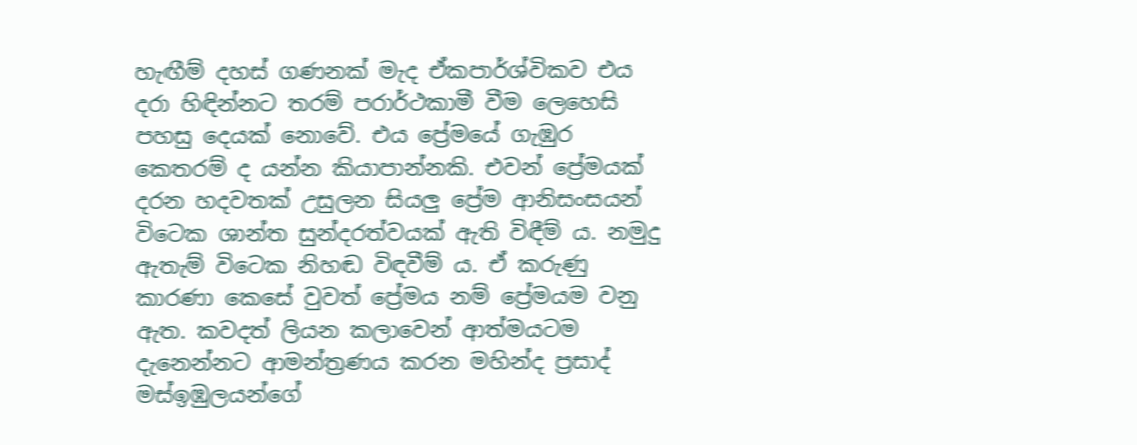හැඟීම් දහස් ගණනක් මැද ඒකපාර්ශ්විකව එය දරා හිඳින්නට තරම් පරාර්ථකාමී වීම ලෙහෙසි පහසු දෙයක් නොවේ. එය ප්‍රේමයේ ගැඹුර කෙතරම් ද යන්න කියාපාන්නකි. එවන් ප්‍රේමයක් දරන හදවතක් උසුලන සියලු ප්‍රේම ආනිසංසයන් විටෙක ශාන්ත සුන්දරත්වයක් ඇති විඳීම් ය. නමුදු ඇතැම් විටෙක නිහඬ විඳවීම් ය. ඒ කරුණු කාරණා කෙසේ වුවත් ප්‍රේමය නම් ප්‍රේමයම වනු ඇත. කවදත් ලියන කලාවෙන් ආත්මයටම දැනෙන්නට ආමන්ත්‍රණය කරන මහින්ද ප්‍රසාද් මස්ඉඹුලයන්ගේ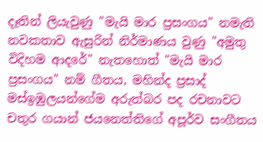දෑතින් ලියැවුණු "මැයි මාර ප්‍රසංගය" නමැති නවකතාව ඇසුරින් නිර්මාණය වුණු "අමුතු විදිහම ආදරේ" නැතහොත් "මැයි මාර ප්‍රසංගය" නම් ගීතය, මහින්ද ප්‍රසාද් මස්ඉඹුලයන්ගේම අරුත්බර පද රචනාවට චතුර ගයාන් ජයනෙත්තිගේ අපූර්ව සංගීතය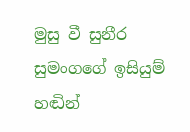මුසු වී සුනීර සුමංගගේ ඉසියුම් හඬින්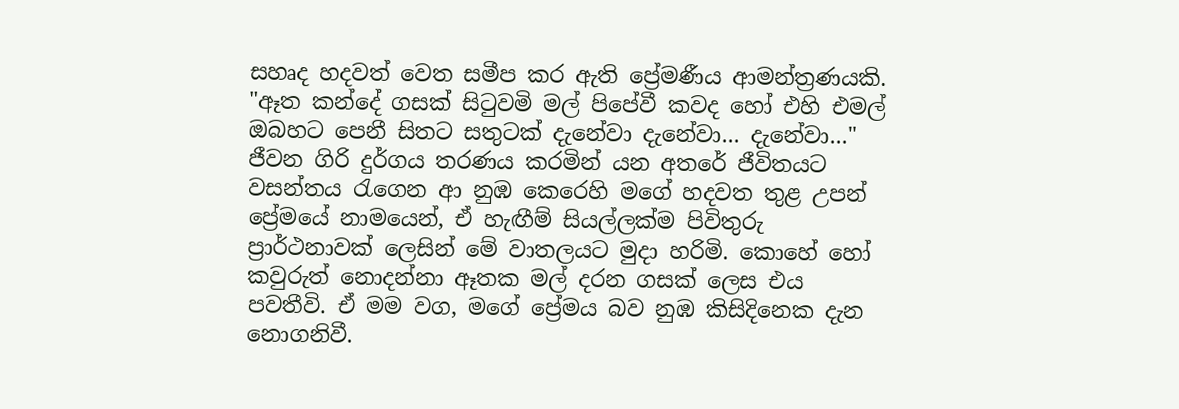සහෘද හදවත් වෙත සමීප කර ඇති ප්‍රේමණීය ආමන්ත්‍රණයකි. "ඈත කන්දේ ගසක් සිටුවමි මල් පිපේවී කවද හෝ එහි එමල් ඔබහට පෙනී සිතට සතුටක් දැනේවා දැනේවා... දැනේවා..." ජීවන ගිරි දුර්ගය තරණය කරමින් යන අතරේ ජීවිතයට වසන්තය රැගෙන ආ නුඹ කෙරෙහි මගේ හදවත තුළ උපන් ප්‍රේමයේ නාමයෙන්, ඒ හැඟීම් සියල්ලක්ම පිවිතුරු ප්‍රාර්ථනාවක් ලෙසින් මේ වාතලයට මුදා හරිමි. කොහේ හෝ කවුරුත් නොදන්නා ඈතක මල් දරන ගසක් ලෙස එය පවතීවි. ඒ මම වග, මගේ ප්‍රේමය බව නුඹ කිසිදිනෙක දැන නොගනිවී.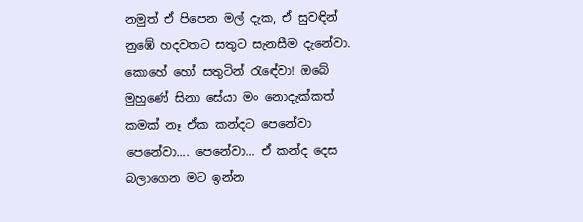නමුත් ඒ පිපෙන මල් දැක, ඒ සුවඳින් නුඹේ හදවතට සතුට සැනසීම දැනේවා. කොහේ හෝ සතුටින් රැඳේවා! ඔබේ මුහුණේ සිනා සේයා මං නොදැක්කත් කමක් නෑ ඒක කන්දට පෙනේවා පෙනේවා.... පෙනේවා... ඒ කන්ද දෙස බලාගෙන මට ඉන්න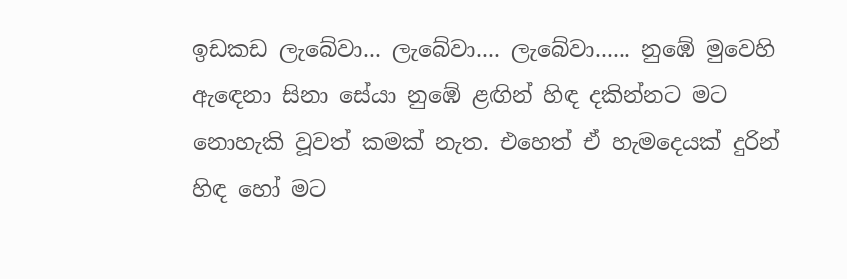ඉඩකඩ ලැබේවා... ලැබේවා.... ලැබේවා...... නුඹේ මුවෙහි ඇඳෙනා සිනා සේයා නුඹේ ළඟින් හිඳ දකින්නට මට නොහැකි වූවත් කමක් නැත. එහෙත් ඒ හැමදෙයක් දුරින් හිඳ හෝ මට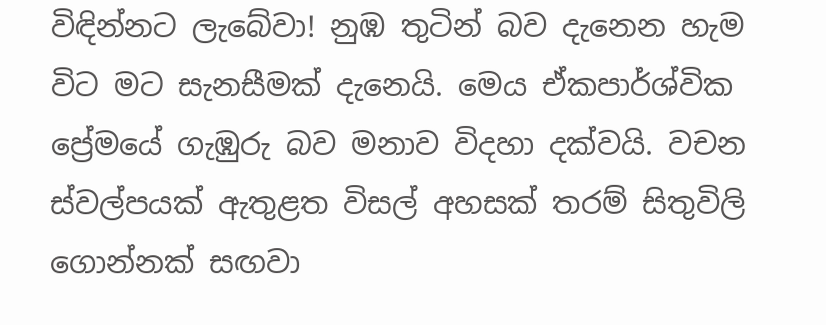විඳින්නට ලැබේවා! නුඹ තුටින් බව දැනෙන හැම විට මට සැනසීමක් දැනෙයි. මෙය ඒකපාර්ශ්වික ප්‍රේමයේ ගැඹුරු බව මනාව විදහා දක්වයි. වචන ස්වල්පයක් ඇතුළත විසල් අහසක් තරම් සිතුවිලි ගොන්නක් සඟවා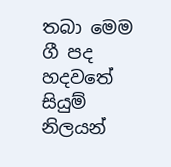තබා මෙම ගී පද හදවතේ සියුම් නිලයන්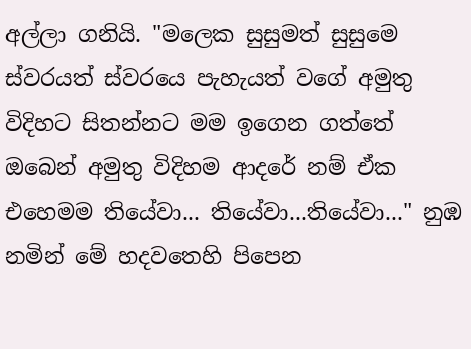අල්ලා ගනියි. "මලෙක සුසුමත් සුසුමෙ ස්වරයත් ස්වරයෙ පැහැයත් වගේ අමුතු විදිහට සිතන්නට මම ඉගෙන ගත්තේ ඔබෙන් අමුතු විදිහම ආදරේ නම් ඒක එහෙමම තියේවා... තියේවා...තියේවා..." නුඹ නමින් මේ හදවතෙහි පිපෙන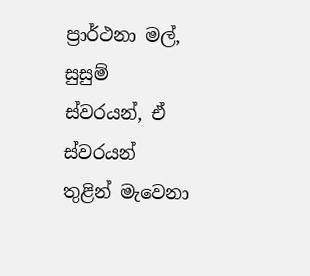ප්‍රාර්ථනා මල්, සුසුම් ස්වරයන්, ඒ ස්වරයන් තුළින් මැවෙනා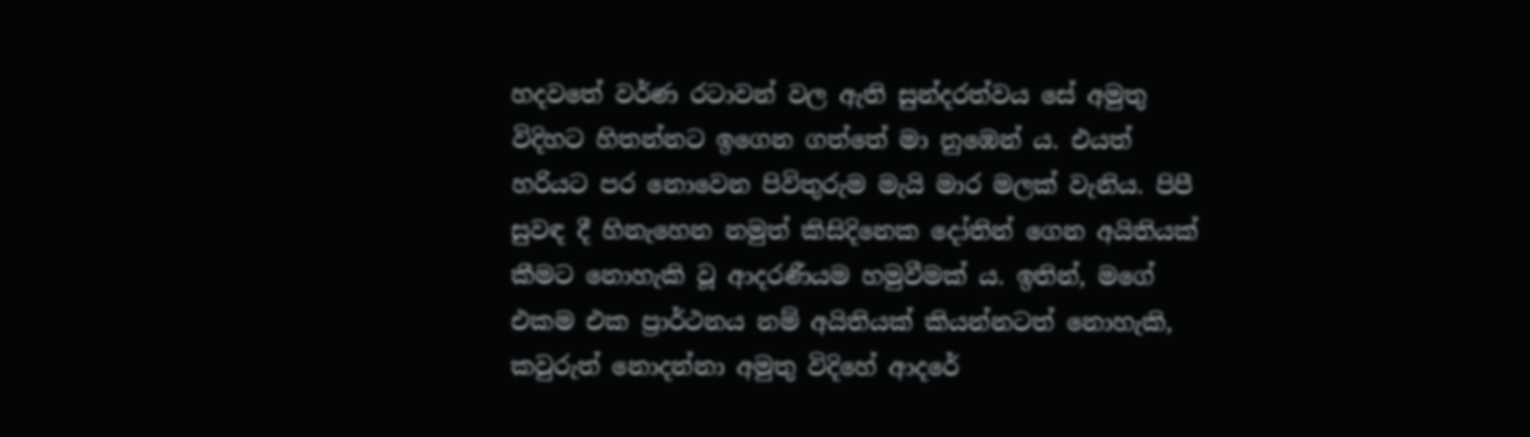හදවතේ වර්ණ රටාවන් වල ඇති සුන්දරත්වය සේ අමුතු විදිහට හිතන්නට ඉගෙන ගත්තේ මා නුඹෙන් ය. එයත් හරියට පර නොවෙන පිවිතුරුම මැයි මාර මලක් වැනිය. පිපී සුවඳ දී හිනැහෙන නමුත් කිසිදිනෙක දෝතින් ගෙන අයිතියක් කීමට නොහැකි වූ ආදරණීයම හමුවීමක් ය. ඉතින්, මගේ එකම එක ප්‍රාර්ථනය නම් අයිතියක් කියන්නටත් නොහැකි, කවුරුත් නොදන්නා අමුතු විදිහේ ආදරේ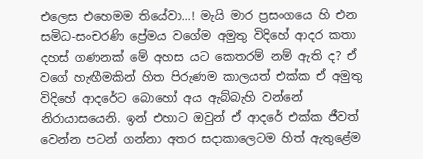එලෙස එහෙමම තියේවා...! මැයි මාර ප්‍රසංගයෙ හි එන සමිධ-සංචරණි ප්‍රේමය වගේම අමුතු විදිහේ ආදර කතා දහස් ගණනක් මේ අහස යට කෙතරම් නම් ඇති ද? ඒ වගේ හැඟීමකින් හිත පිරුණම කාලයත් එක්ක ඒ අමුතු විදිහේ ආදරේට බොහෝ අය ඇබ්බැහි වන්නේ නිරායාසයෙනි. ඉන් එහාට ඔවුන් ඒ ආදරේ එක්ක ජීවත් වෙන්න පටන් ගන්නා අතර සදාකාලෙටම හිත් ඇතුළේම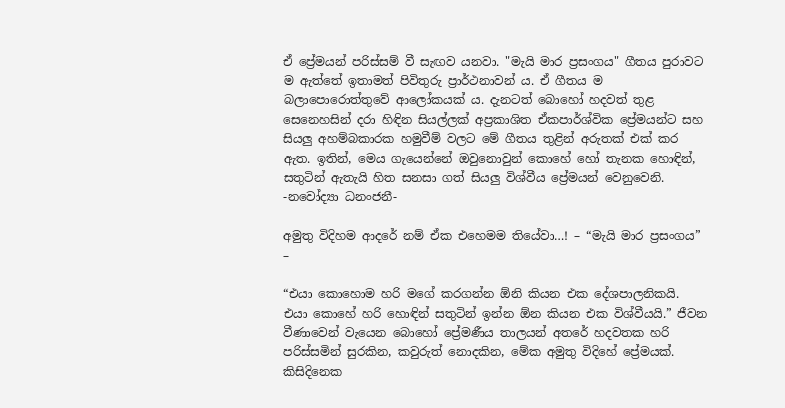ඒ ප්‍රේමයන් පරිස්සම් වී සැඟව යනවා. "මැයි මාර ප්‍රසංගය" ගීතය පුරාවට ම ඇත්තේ ඉතාමත් පිවිතුරු ප්‍රාර්ථනාවන් ය. ඒ ගීතය ම බලාපොරොත්තුවේ ආලෝකයක් ය. දැනටත් බොහෝ හදවත් තුළ සෙනෙහසින් දරා හිඳින සියල්ලක් අප්‍රකාශිත ඒකපාර්ශ්වික ප්‍රේමයන්ට සහ සියලු අහම්බකාරක හමුවීම් වලට මේ ගීතය තුළින් අරුතක් එක් කර ඇත. ඉතින්, මෙය ගැයෙන්නේ ඔවුනොවුන් කොහේ හෝ තැනක හොඳින්, සතුටින් ඇතැයි හිත සනසා ගත් සියලු විශ්වීය ප්‍රේමයන් වෙනුවෙනි. -නවෝද්‍යා ධනංජනී-

අමුතු විදිහම ආදරේ නම් ඒක එහෙමම තියේවා…! – “මැයි මාර ප්‍රසංගය” –

“එයා කොහොම හරි මගේ කරගන්න ඕනි කියන එක දේශපාලනිකයි. එයා කොහේ හරි හොඳින් සතුටින් ඉන්න ඕන කියන එක විශ්වීයයි.” ජීවන වීණාවෙන් වැයෙන බොහෝ ප්‍රේමණීය තාලයන් අතරේ හදවතක හරි පරිස්සමින් සුරකින, කවුරුත් නොදකින, මේක අමුතු විදිහේ ප්‍රේමයක්. කිසිදිනෙක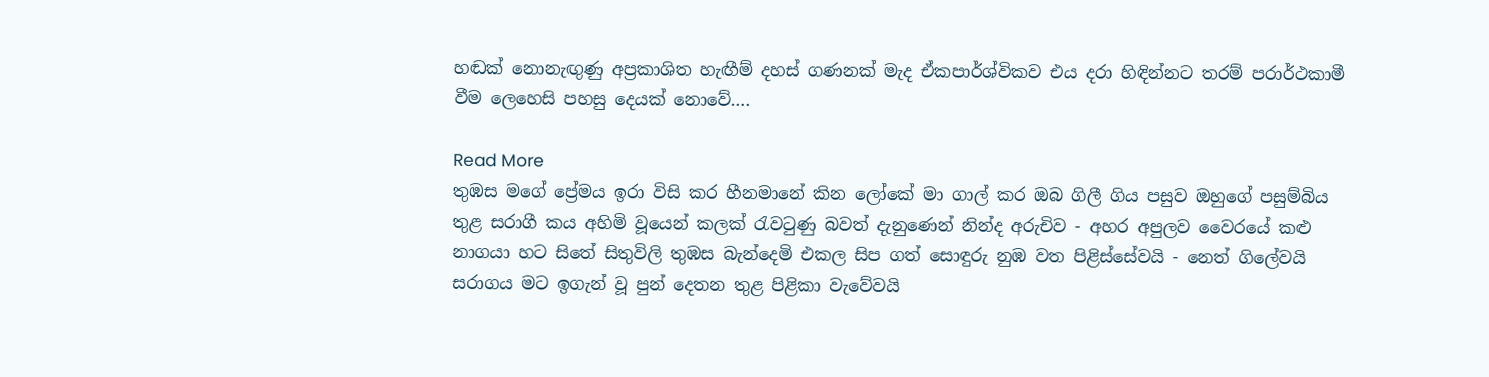හඬක් නොනැඟුණු අප්‍රකාශිත හැඟීම් දහස් ගණනක් මැද ඒකපාර්ශ්විකව එය දරා හිඳින්නට තරම් පරාර්ථකාමී වීම ලෙහෙසි පහසු දෙයක් නොවේ….

Read More
තුඹස මගේ ප්‍රේමය ඉරා විසි කර හීනමානේ කින ලෝකේ මා ගාල් කර ඔබ ගිලී ගිය පසුව ඔහුගේ පසුම්බිය තුළ සරාගී කය අහිමි වූයෙන් කලක් රැවටුණු බවත් දැනුණෙන් නින්ද අරුචිව - අහර අපුලව වෛරයේ කළු නාගයා හට සිතේ සිතුවිලි තුඹස බැන්දෙමි එකල සිප ගත් සොඳුරු නුඹ වත පිළිස්සේවයි - නෙත් ගිලේවයි සරාගය මට ඉගැන් වූ පුන් දෙතන තුළ පිළිකා වැවේවයි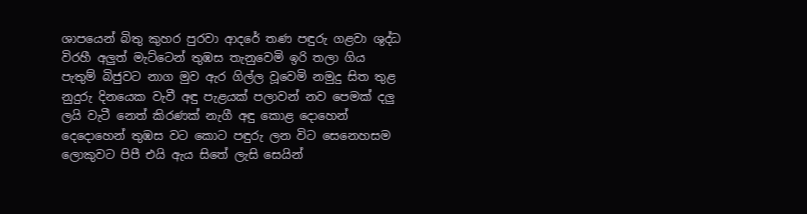ශාපයෙන් බිතු කුහර පුරවා ආදරේ තණ පඳුරු ගළවා ශුද්ධ විරහී අලුත් මැට්ටෙන් තුඹස තැනුවෙමි ඉරි තලා ගිය පැතුම් බිජුවට නාග මුව ඇර ගිල්ල වූවෙමි නමුදු සිත තුළ නුදුරු දිනයෙක වැවී අඳු පැළයක් පලාවන් නව පෙමක් දලු ලයි වැටී නෙත් කිරණක් නැගී අඳු කොළ දොහෙන් දෙදොහෙන් තුඹස වට කොට පඳුරු ලන විට සෙනෙහසම ලොකුවට පිපී එයි ඇය සිතේ ලැසි සෙයින්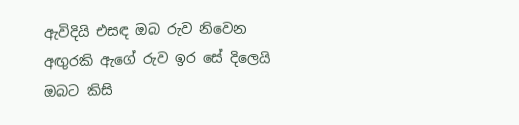ඇවිදියි එසඳ ඔබ රුව නිවෙන අඟුරකි ඇගේ රුව ඉර සේ දිලෙයි ඔබට කිසි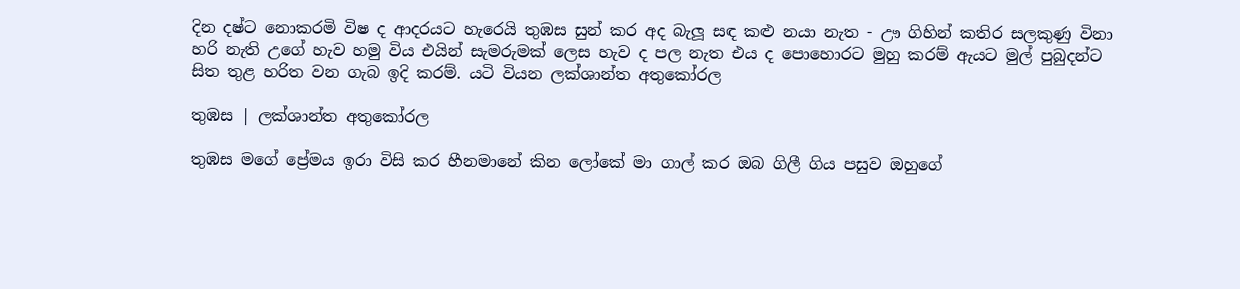දින දෂ්ට නොකරමි විෂ ද ආදරයට හැරෙයි තුඹස සුන් කර අද බැලූ සඳ කළු නයා නැත - ඌ ගිහින් කතිර සලකුණු විනා හරි නැති උගේ හැව හමු විය එයින් සැමරුමක් ලෙස හැව ද පල නැත එය ද පොහොරට මුහු කරම් ඇයට මුල් පුබුදන්ට සිත තුළ හරිත වන ගැබ ඉදි කරම්. යටි වියන ලක්ශාන්ත අතුකෝරල

තුඹස | ලක්ශාන්ත අතුකෝරල

තුඹස මගේ ප්‍රේමය ඉරා විසි කර හීනමානේ කින ලෝකේ මා ගාල් කර ඔබ ගිලී ගිය පසුව ඔහුගේ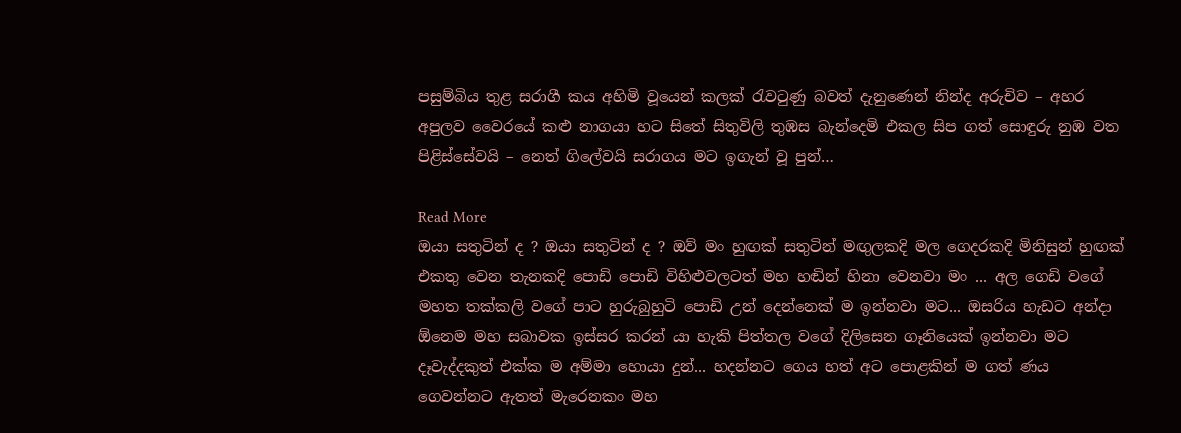පසුම්බිය තුළ සරාගී කය අහිමි වූයෙන් කලක් රැවටුණු බවත් දැනුණෙන් නින්ද අරුචිව – අහර අපුලව වෛරයේ කළු නාගයා හට සිතේ සිතුවිලි තුඹස බැන්දෙමි එකල සිප ගත් සොඳුරු නුඹ වත පිළිස්සේවයි – නෙත් ගිලේවයි සරාගය මට ඉගැන් වූ පුන්…

Read More
ඔයා සතුටින් ද ? ඔයා සතුටින් ද ? ඔව් මං හුඟක් සතුටින් මඟුලකදි මල ගෙදරකදි මිනිසුන් හුඟක් එකතු වෙන තැනකදි පොඩි පොඩි විහිළුවලටත් මහ හඬින් හිනා වෙනවා මං ... අල ගෙඩි වගේ මහත තක්කලි වගේ පාට හුරුබුහුටි පොඩි උන් දෙන්නෙක් ම ඉන්නවා මට... ඔසරිය හැඩට අන්දා ඕනෙම මහ සබාවක ඉස්සර කරන් යා හැකි පිත්තල වගේ දිලිසෙන ගෑනියෙක් ඉන්නවා මට දෑවැද්දකුත් එක්ක ම අම්මා හොයා දුන්... හදන්නට ගෙය හත් අට පොළකින් ම ගත් ණය ගෙවන්නට ඇතත් මැරෙනකං මහ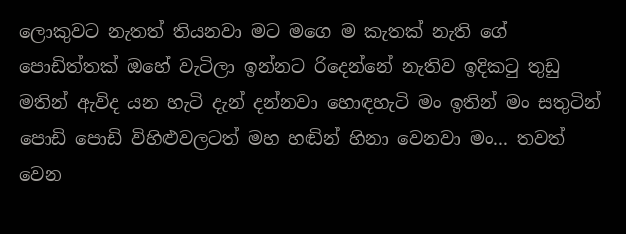ලොකුවට නැතත් තියනවා මට මගෙ ම කැතක් නැති ගේ පොඩිත්තක් ඔහේ වැටිලා ඉන්නට රිදෙන්නේ නැතිව ඉදිකටු තුඩු මතින් ඇවිද යන හැටි දැන් දන්නවා හොඳහැටි මං ඉතින් මං සතුටින් පොඩි පොඩි විහිළුවලටත් මහ හඬින් හිනා වෙනවා මං... තවත් වෙන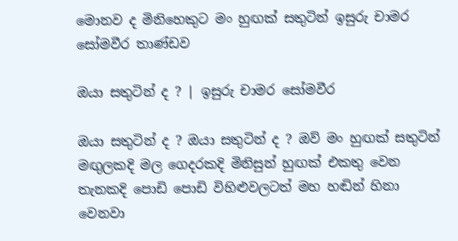මොනව ද මිනිහෙකුට මං හුඟක් සතුටින් ඉසුරු චාමර සෝමවීර තාණ්ඩව

ඔයා සතුටින් ද ? | ඉසුරු චාමර සෝමවීර

ඔයා සතුටින් ද ? ඔයා සතුටින් ද ? ඔව් මං හුඟක් සතුටින් මඟුලකදි මල ගෙදරකදි මිනිසුන් හුඟක් එකතු වෙන තැනකදි පොඩි පොඩි විහිළුවලටත් මහ හඬින් හිනා වෙනවා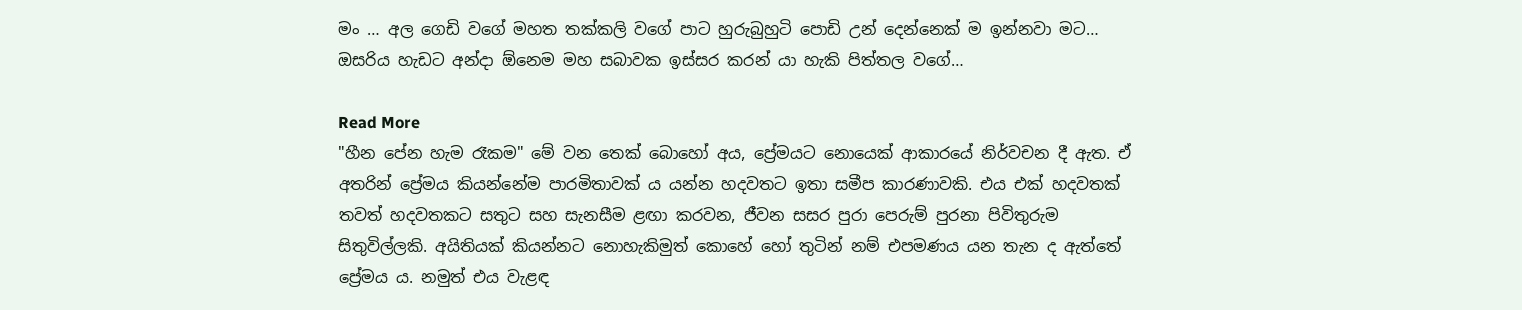මං … අල ගෙඩි වගේ මහත තක්කලි වගේ පාට හුරුබුහුටි පොඩි උන් දෙන්නෙක් ම ඉන්නවා මට… ඔසරිය හැඩට අන්දා ඕනෙම මහ සබාවක ඉස්සර කරන් යා හැකි පිත්තල වගේ…

Read More
"හීන පේන හැම රෑකම" මේ වන තෙක් බොහෝ අය, ප්‍රේමයට නොයෙක් ආකාරයේ නිර්වචන දී ඇත. ඒ අතරින් ප්‍රේමය කියන්නේම පාරමිතාවක් ය යන්න හදවතට ඉතා සමීප කාරණාවකි. එය එක් හදවතක් තවත් හදවතකට සතුට සහ සැනසීම ළඟා කරවන, ජීවන සසර පුරා පෙරුම් පුරනා පිවිතුරුම සිතුවිල්ලකි. අයිතියක් කියන්නට නොහැකිමුත් කොහේ හෝ තුටින් නම් එපමණය යන තැන ද ඇත්තේ ප්‍රේමය ය. නමුත් එය වැළඳ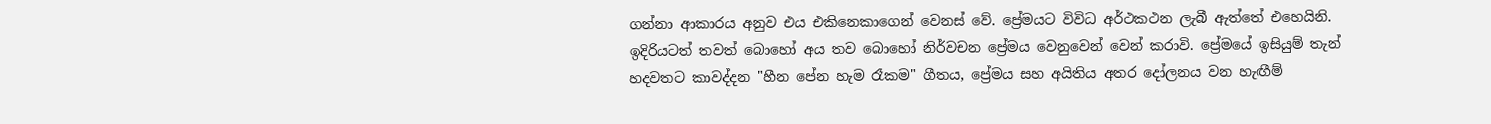ගන්නා ආකාරය අනුව එය එකිනෙකාගෙන් වෙනස් වේ. ප්‍රේමයට විවිධ අර්ථකථන ලැබී ඇත්තේ එහෙයිනි. ඉදිරියටත් තවත් බොහෝ අය තව බොහෝ නිර්වචන ප්‍රේමය වෙනුවෙන් වෙන් කරාවි. ප්‍රේමයේ ඉසියුම් තැන් හදවතට කාවද්දන "හීන පේන හැම රෑකම" ගීතය, ප්‍රේමය සහ අයිතිය අතර දෝලනය වන හැඟීම්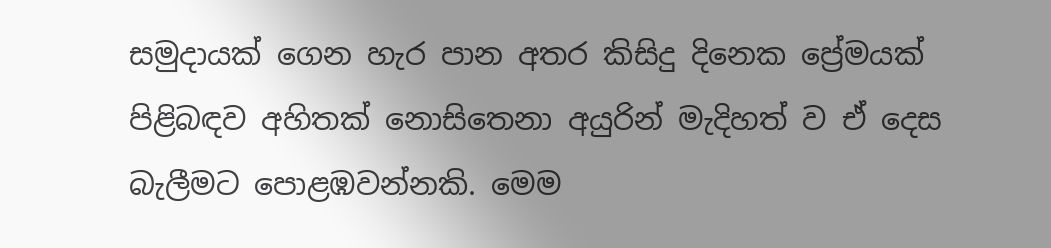සමුදායක් ගෙන හැර පාන අතර කිසිදු දිනෙක ප්‍රේමයක් පිළිබඳව අහිතක් නොසිතෙනා අයුරින් මැදිහත් ව ඒ දෙස බැලීමට පොළඹවන්නකි. මෙම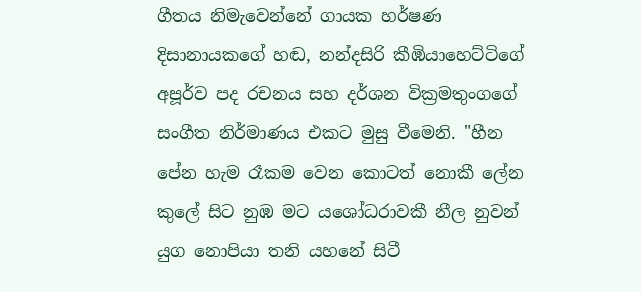ගීතය නිමැවෙන්නේ ගායක හර්ෂණ දිසානායකගේ හඬ, නන්දසිරි කීඹියාහෙට්ටිගේ අපූර්ව පද රචනය සහ දර්ශන වික්‍රමතුංගගේ සංගීත නිර්මාණය එකට මුසු වීමෙනි. "හීන පේන හැම රෑකම වෙන කොටත් නොකී ලේන කුලේ සිට නුඹ මට යශෝධරාවකී නීල නුවන් යුග නොපියා තනි යහනේ සිටී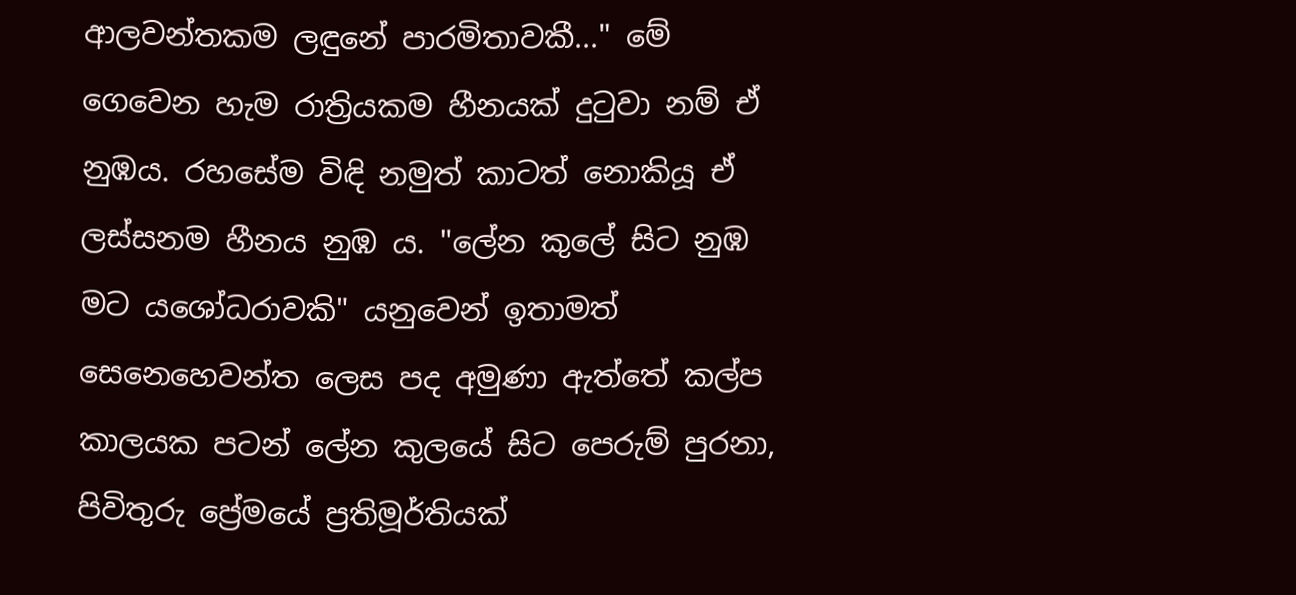ආලවන්තකම ලඳුනේ පාරමිතාවකී..." මේ ගෙවෙන හැම රාත්‍රියකම හීනයක් දුටුවා නම් ඒ නුඹය. රහසේම විඳි නමුත් කාටත් නොකියූ ඒ ලස්සනම හීනය නුඹ ය. "ලේන කුලේ සිට නුඹ මට යශෝධරාවකි" යනුවෙන් ඉතාමත් සෙනෙහෙවන්ත ලෙස පද අමුණා ඇත්තේ කල්ප කාලයක පටන් ලේන කුලයේ සිට පෙරුම් පුරනා, පිවිතුරු ප්‍රේමයේ ප්‍රතිමූර්තියක්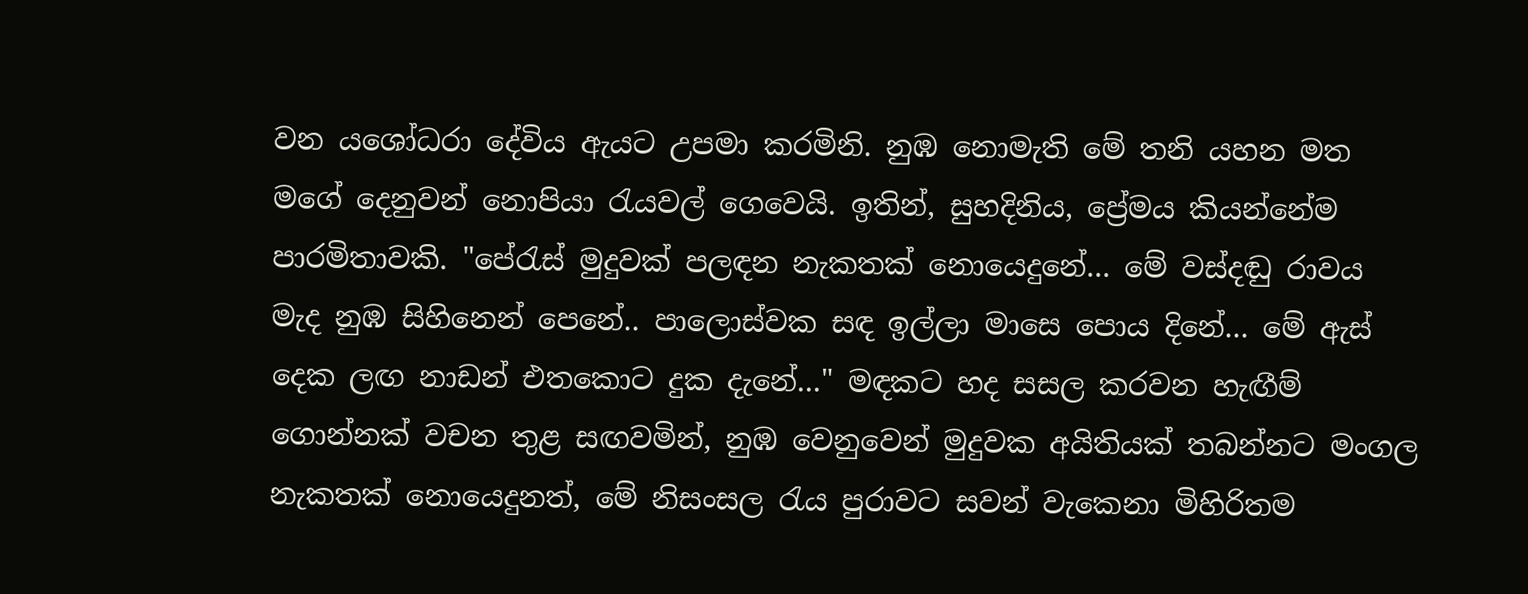වන යශෝධරා දේවිය ඇයට උපමා කරමිනි. නුඹ නොමැති මේ තනි යහන මත මගේ දෙනුවන් නොපියා රැයවල් ගෙවෙයි. ඉතින්, සුහදිනිය, ප්‍රේමය කියන්නේම පාරමිතාවකි. "පේරැස් මුදුවක් පලඳන නැකතක් නොයෙදුනේ... මේ වස්දඬු රාවය මැද නුඹ සිහිනෙන් පෙනේ.. පාලොස්වක සඳ ඉල්ලා මාසෙ පොය දිනේ... මේ ඇස් දෙක ලඟ නාඩන් එතකොට දුක දැනේ..." මඳකට හද සසල කරවන හැඟීම් ගොන්නක් වචන තුළ සඟවමින්, නුඹ වෙනුවෙන් මුදුවක අයිතියක් තබන්නට මංගල නැකතක් නොයෙදුනත්, මේ නිසංසල රැය පුරාවට සවන් වැකෙනා මිහිරිතම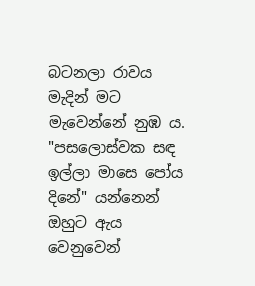බටනලා රාවය මැදින් මට මැවෙන්නේ නුඹ ය. "පසලොස්වක සඳ ඉල්ලා මාසෙ පෝය දිනේ" යන්නෙන් ඔහුට ඇය වෙනුවෙන්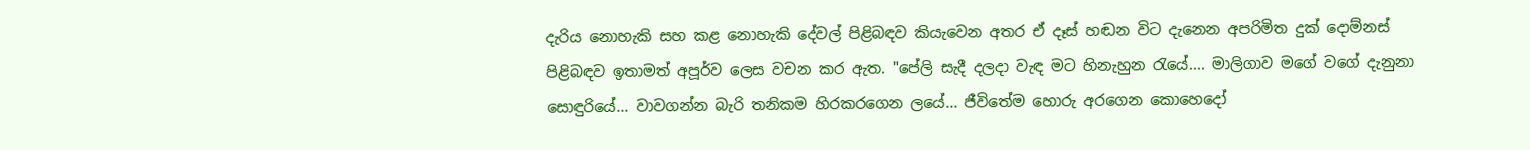දැරිය නොහැකි සහ කළ නොහැකි දේවල් පිළිබඳව කියැවෙන අතර ඒ දෑස් හඬන විට දැනෙන අපරිමිත දුක් දොම්නස් පිළිබඳව ඉතාමත් අපූර්ව ලෙස වචන කර ඇත. "පේලි සැදී දලදා වැඳ මට හිනැහුන රැයේ.... මාලිගාව මගේ වගේ දැනුනා සොඳුරියේ... වාවගන්න බැරි තනිකම හිරකරගෙන ලයේ... ජීවිතේම හොරු අරගෙන කොහෙදෝ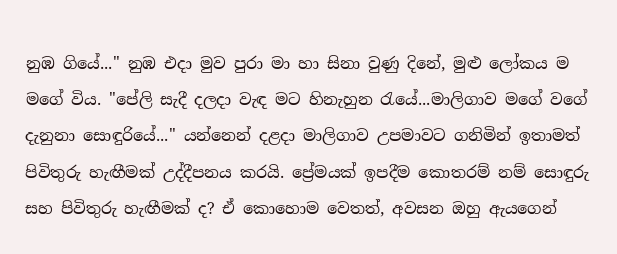නුඹ ගියේ..." නුඹ එදා මුව පුරා මා හා සිනා වුණු දිනේ, මුළු ලෝකය ම මගේ විය. "පේලි සැදී දලදා වැඳ මට හිනැහුන රැයේ...මාලිගාව මගේ වගේ දැනුනා සොඳුරියේ..." යන්නෙන් දළදා මාලිගාව උපමාවට ගනිමින් ඉතාමත් පිවිතුරු හැඟීමක් උද්දීපනය කරයි. ප්‍රේමයක් ඉපදීම කොතරම් නම් සොඳුරු සහ පිවිතුරු හැඟීමක් ද? ඒ කොහොම වෙතත්, අවසන ඔහු ඇයගෙන්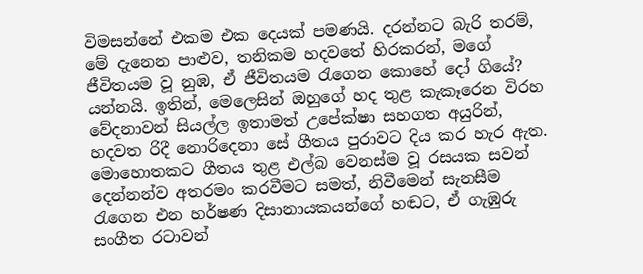විමසන්නේ එකම එක දෙයක් පමණයි. දරන්නට බැරි තරම්, මේ දැනෙන පාළුව, තනිකම හදවතේ හිරකරන්, මගේ ජීවිතයම වූ නුඹ, ඒ ජීවිතයම රැගෙන කොහේ දෝ ගියේ? යන්නයි. ඉතින්, මෙලෙසින් ඔහුගේ හද තුළ කැකෑරෙන විරහ වේදනාවන් සියල්ල ඉතාමත් උපේක්ෂා සහගත අයුරින්, හදවත රිදී නොරිදෙනා සේ ගීතය පුරාවට දිය කර හැර ඇත. මොහොතකට ගීතය තුළ එල්බ වෙනස්ම වූ රසයක සවන් දෙන්නන්ව අතරමං කරවීමට සමත්, නිවීමෙන් සැනසීම රැගෙන එන හර්ෂණ දිසානායකයන්ගේ හඬට, ඒ ගැඹුරු සංගීත රටාවන්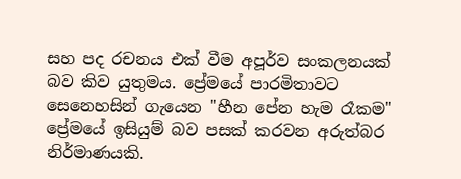සහ පද රචනය එක් වීම අපූර්ව සංකලනයක් බව කිව යුතුමය. ප්‍රේමයේ පාරමිතාවට සෙනෙහසින් ගැයෙන "හීන පේන හැම රෑකම" ප්‍රේමයේ ඉසියුම් බව පසක් කරවන අරුත්බර නිර්මාණයකි.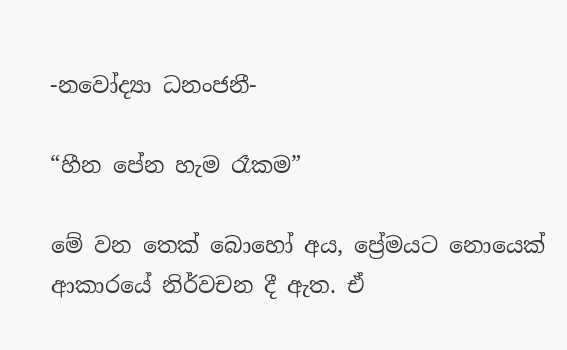-නවෝද්‍යා ධනංජනී-

“හීන පේන හැම රෑකම”

මේ වන තෙක් බොහෝ අය, ප්‍රේමයට නොයෙක් ආකාරයේ නිර්වචන දී ඇත. ඒ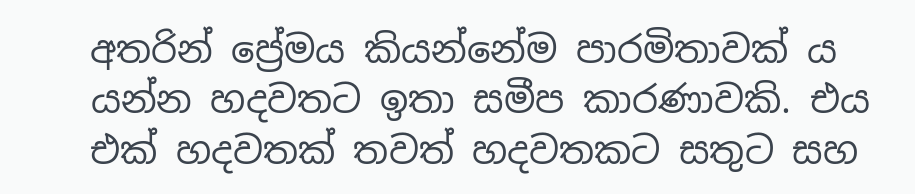අතරින් ප්‍රේමය කියන්නේම පාරමිතාවක් ය යන්න හදවතට ඉතා සමීප කාරණාවකි. එය එක් හදවතක් තවත් හදවතකට සතුට සහ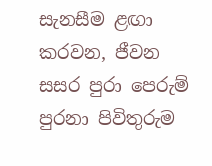සැනසීම ළඟා කරවන, ජීවන සසර පුරා පෙරුම් පුරනා පිවිතුරුම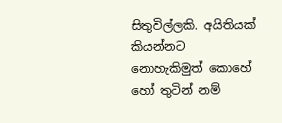සිතුවිල්ලකි. අයිතියක් කියන්නට නොහැකිමුත් කොහේ හෝ තුටින් නම්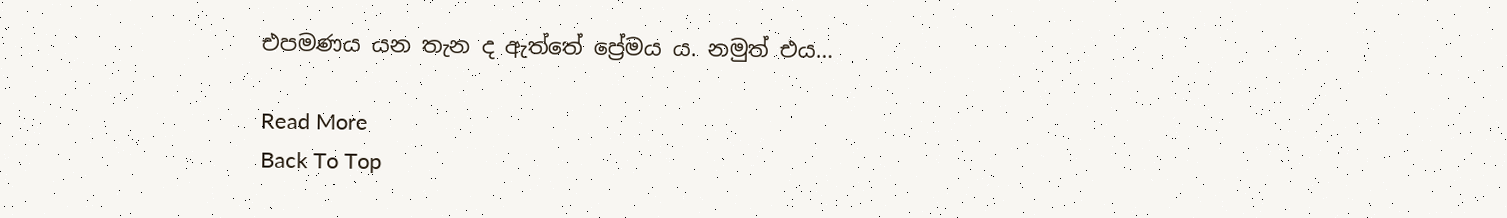එපමණය යන තැන ද ඇත්තේ ප්‍රේමය ය. නමුත් එය…

Read More
Back To Top